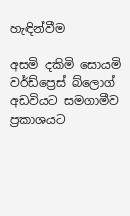හැඳින්වීම

අසමි දකිමි සොයමි වර්ඩ්ප්‍රෙස් බ්ලොග් අඩවියට සමගාමීව ප්‍රකාශයට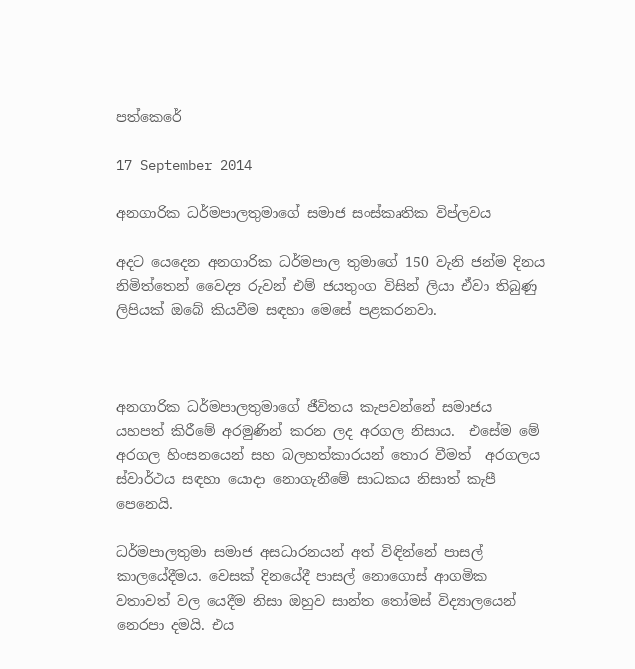පත්කෙරේ

17 September 2014

අනගාරික ධර්මපාලතුමාගේ සමාජ සංස්කෘතික විප්ලවය

අදට යෙදෙන අනගාරික ධර්මපාල තුමාගේ 150 වැනි ජන්ම දිනය නිමිත්තෙන් වෛද්‍ය රුවන් එම් ජයතුංග විසින් ලියා ඒවා තිබුණු ලිපියක් ඔබේ කියවීම සඳහා මෙසේ පළකරනවා.



අනගාරික ධර්මපාලතුමාගේ ජීවිතය කැපවන්නේ සමාජය යහපත් කිරීමේ අරමුණින් කරන ලද අරගල නිසාය.  එසේම මේ අරගල හිංසනයෙන් සහ බලහත්කාරයන් තොර වීමත්  අරගලය ස්වාර්ථය සඳහා යොදා නොගැනීමේ සාධකය නිසාත් කැපී පෙනෙයි.

ධර්මපාලතුමා සමාජ අසධාරනයන් අත් විඳින්නේ පාසල් කාලයේදීමය. වෙසක් දිනයේදී පාසල් නොගොස් ආගමික වතාවත් වල යෙදීම නිසා ඔහුව සාන්ත තෝමස් විද්‍යාලයෙන් නෙරපා දමයි. එය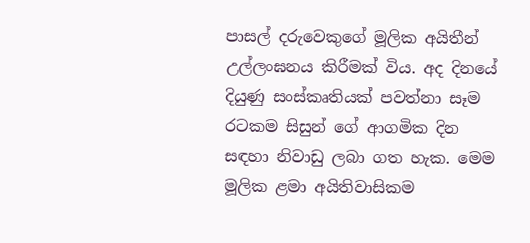පාසල් දරුවෙකුගේ මූලික අයිතීන් උල්ලංඝනය කිරීමක් විය. අද දිනයේ දියුණු සංස්කෘතියක් පවත්නා සෑම රටකම සිසුන් ගේ ආගමික දින සඳහා නිවාඩු ලබා ගත හැක. මෙම මූලික ළමා අයිතිවාසිකම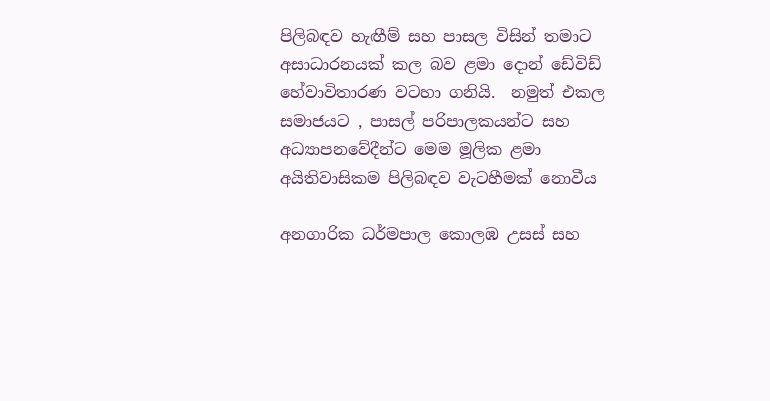පිලිබඳව හැඟීම් සහ පාසල විසින් තමාට අසාධාරනයක් කල බව ළමා දොන් ඩේවිඩ් හේවාවිතාරණ වටහා ගනියි.  නමුත් එකල සමාජයට , පාසල් පරිපාලකයන්ට සහ අධ්‍යාපනවේදීන්ට මෙම මූලික ළමා අයිතිවාසිකම පිලිබඳව වැටහීමක් නොවීය

අනගාරික ධර්මපාල කොලඹ උසස් සහ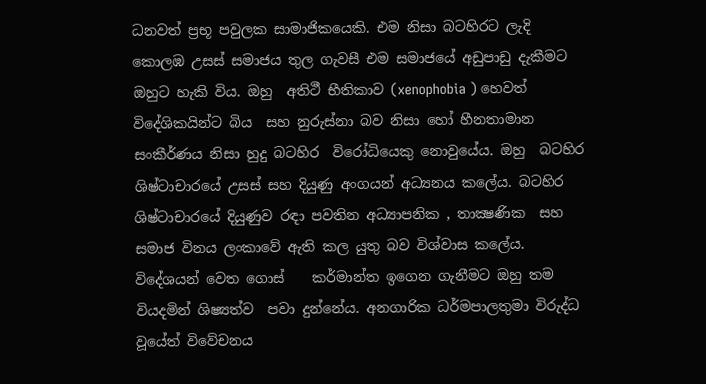ධනවත් ප්‍රභූ පවුලක සාමාජිකයෙකි. එම නිසා බටහිරට ලැදි කොලඹ උසස් සමාජය තුල ගැවසී එම සමාජයේ අඩුපාඩු දැකීමට ඔහුට හැකි විය. ඔහු  අතිථී භීතිකාව (xenophobia ) හෙවත් විදේශිකයින්ට බිය  සහ නුරුස්නා බව නිසා හෝ හීනතාමාන සංකීර්ණය නිසා හුදු බටහිර  විරෝධියෙකු නොවුයේය. ඔහු  බටහිර ශිෂ්ටාචාරයේ උසස් සහ දියුණු අංගයන් අධ්‍යනය කලේය. බටහිර ශිෂ්ටාචාරයේ දියුණුව රඳා පවතින අධ්‍යාපනික , තාක්‍ෂණික  සහ සමාජ විනය ලංකාවේ ඇති කල යුතු බව විශ්වාස කලේය. විදේශයන් වෙත ගොස්    කර්මාන්ත ඉගෙන ගැනීමට ඔහු තම වියදමින් ශිෂ්‍යත්ව  පවා දුන්නේය. අනගාරික ධර්මපාලතුමා විරුද්ධ වූයේත් විවේචනය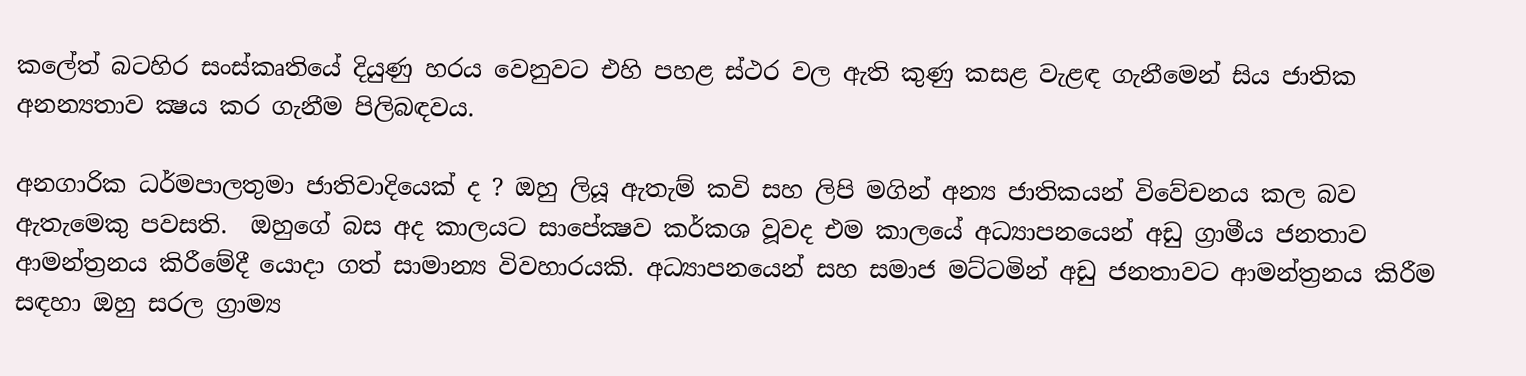කලේත් බටහිර සංස්කෘතියේ දියුණු හරය වෙනුවට එහි පහළ ස්ථර වල ඇති කුණු කසළ වැළඳ ගැනීමෙන් සිය ජාතික අනන්‍යතාව ක්‍ෂය කර ගැනීම පිලිබඳවය.

අනගාරික ධර්මපාලතුමා ජාතිවාදියෙක් ද ? ඔහු ලියූ ඇතැම් කවි සහ ලිපි මගින් අන්‍ය ජාතිකයන් විවේචනය කල බව ඇතැමෙකු පවසති.  ඔහුගේ බස අද කාලයට සාපේක්‍ෂව කර්කශ වූවද එම කාලයේ අධ්‍යාපනයෙන් අඩු ග්‍රාමීය ජනතාව ආමන්ත්‍රනය කිරීමේදී යොදා ගත් සාමාන්‍ය විවහාරයකි. අධ්‍යාපනයෙන් සහ සමාජ මට්ටමින් අඩු ජනතාවට ආමන්ත්‍රනය කිරීම සඳහා ඔහු සරල ග්‍රාම්‍ය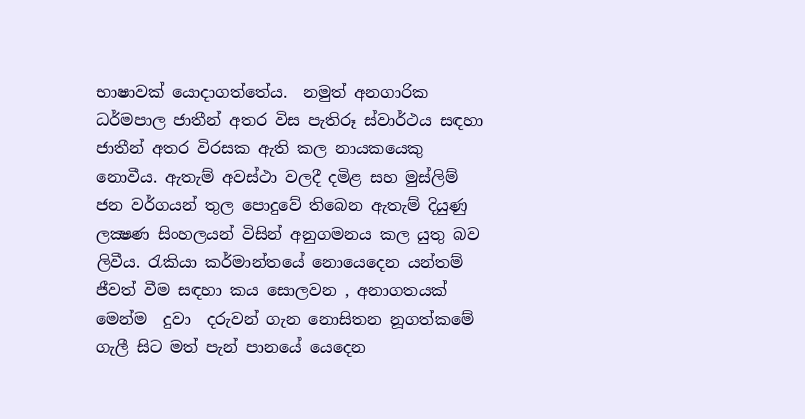භාෂාවක් යොදාගත්තේය.  නමුත් අනගාරික ධර්මපාල ජාතීන් අතර විස පැතිරූ ස්වාර්ථය සඳහා ජාතීන් අතර විරසක ඇති කල නායකයෙකු නොවීය. ඇතැම් අවස්ථා වලදී දමිළ සහ මුස්ලිම් ජන වර්ගයන් තුල පොදුවේ තිබෙන ඇතැම් දියුණු ලක්‍ෂණ සිංහලයන් විසින් අනුගමනය කල යුතු බව ලිවීය. රැකියා කර්මාන්තයේ නොයෙදෙන යන්තම් ජීවත් වීම සඳහා කය සොලවන , අනාගතයක් මෙන්ම  දුවා  දරුවන් ගැන නොසිතන නූගත්කමේ ගැලී සිට මත් පැන් පානයේ යෙදෙන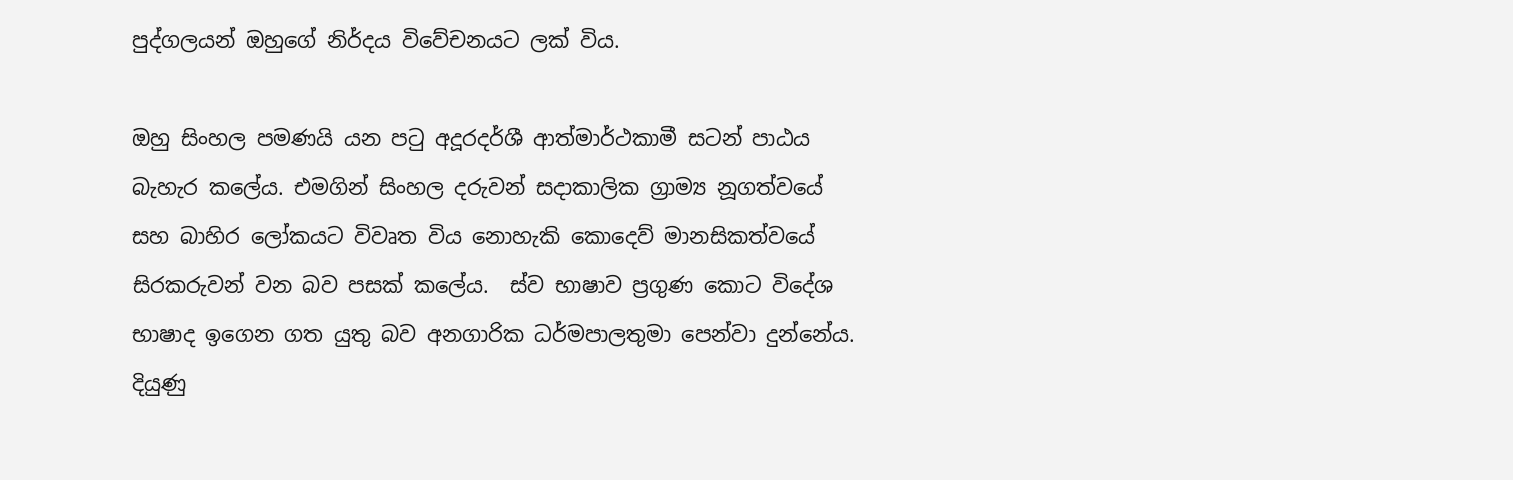පුද්ගලයන් ඔහුගේ නිර්දය විවේචනයට ලක් විය.

ඔහු සිංහල පමණයි යන පටු අදූරදර්ශී ආත්මාර්ථකාමී සටන් පාඨය බැහැර කලේය. එමගින් සිංහල දරුවන් සදාකාලික ග්‍රාම්‍ය නූගත්වයේ  සහ බාහිර ලෝකයට විවෘත විය නොහැකි කොදෙව් මානසිකත්වයේ සිරකරුවන් වන බව පසක් කලේය.  ස්ව භාෂාව ප්‍රගුණ කොට විදේශ භාෂාද ඉගෙන ගත යුතු බව අනගාරික ධර්මපාලතුමා පෙන්වා දුන්නේය. දියුණු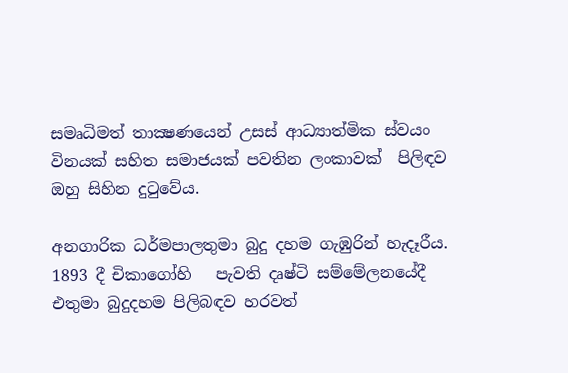සමෘධිමත් තාක්‍ෂණයෙන් උසස් ආධ්‍යාත්මික ස්වයං විනයක් සහිත සමාජයක් පවතින ලංකාවක්  පිලිඳව ඔහු සිහින දුටුවේය.

අනගාරික ධර්මපාලතුමා බුදු දහම ගැඹුරින් හැදෑරීය.  1893 දී චිකාගෝහි   පැවති දෘෂ්ටි සම්මේලනයේදී  එතුමා බුදුදහම පිලිබඳව හරවත්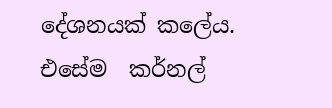දේශනයක් කලේය. එසේම  කර්නල්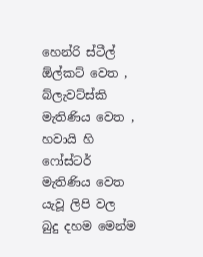හෙන්රි ස්ටීල් ඕල්කට් වෙත , බ්ලැවට්ස්කි මැතිණිය වෙත , හවායි හි ෆෝස්ටර් මැතිණිය වෙත යැවූ ලිපි වල  බුදු දහම මෙන්ම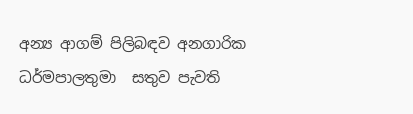අන්‍ය ආගම් පිලිබඳව අනගාරික ධර්මපාලතුමා  සතුව පැවති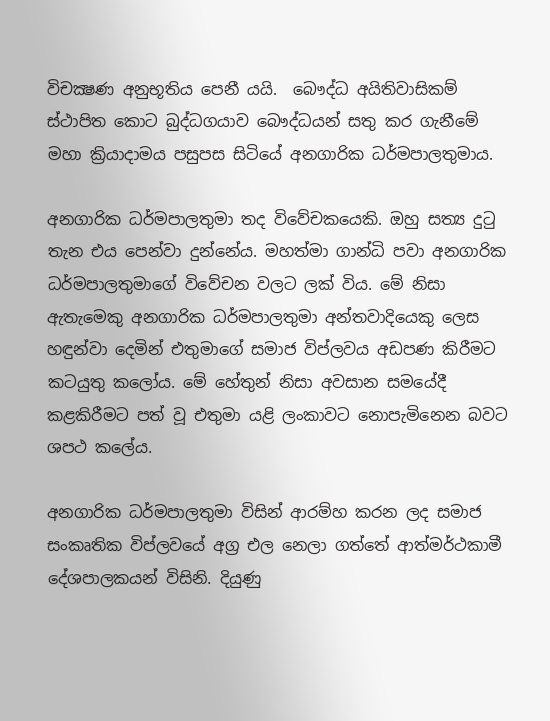විචක්‍ෂණ අනුභූතිය පෙනී යයි.  බෞද්ධ අයිතිවාසිකම් ස්ථාපිත කොට බුද්ධගයාව බෞද්ධයන් සතු කර ගැනීමේ මහා ක්‍රියාදාමය පසුපස සිටියේ අනගාරික ධර්මපාලතුමාය.

අනගාරික ධර්මපාලතුමා තද විවේචකයෙකි. ඔහු සත්‍ය දුටු තැන එය පෙන්වා දුන්නේය. මහත්මා ගාන්ධි පවා අනගාරික ධර්මපාලතුමාගේ විවේචන වලට ලක් විය. මේ නිසා ඇතැමෙකු අනගාරික ධර්මපාලතුමා අන්තවාදියෙකු ලෙස හඳුන්වා දෙමින් එතුමාගේ සමාජ විප්ලවය අඩපණ කිරීමට කටයුතු කලෝය. මේ හේතුන් නිසා අවසාන සමයේදී කළකිරීමට පත් වූ එතුමා යළි ලංකාවට නොපැමිනෙන බවට ශපථ කලේය.

අනගාරික ධර්මපාලතුමා විසින් ආරම්හ කරන ලද සමාජ සංකෘතික විප්ලවයේ අග්‍ර එල නෙලා ගත්තේ ආත්මර්ථකාමී දේශපාලකයන් විසිනි. දියුණු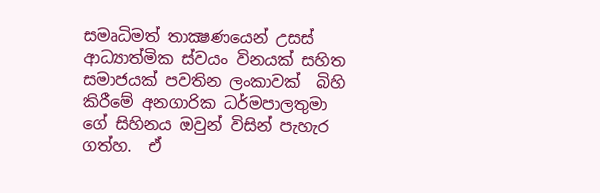සමෘධිමත් තාක්‍ෂණයෙන් උසස් ආධ්‍යාත්මික ස්වයං විනයක් සහිත සමාජයක් පවතින ලංකාවක්  බිහි කිරීමේ අනගාරික ධර්මපාලතුමා ගේ සිහිනය ඔවුන් විසින් පැහැර ගත්හ.  ඒ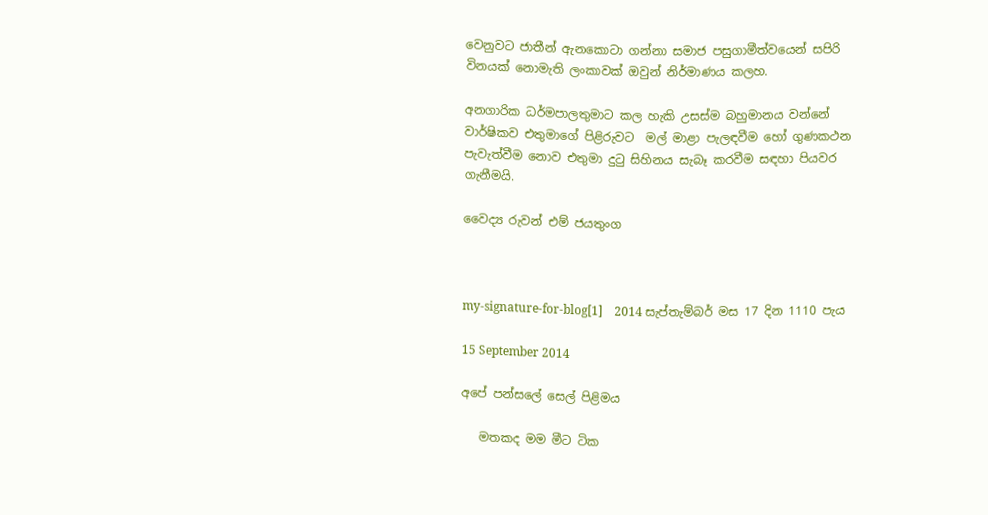වෙනුවට ජාතීන් ඇනකොටා ගන්නා සමාජ පසුගාමීත්වයෙන් සපිරි විනයක් නොමැති ලංකාවක් ඔවුන් නිර්මාණය කලහ.

අනගාරික ධර්මපාලතුමාට කල හැකි උසස්ම බහුමානය වන්නේ වාර්ෂිකව එතුමාගේ පිළිරුවට  මල් මාළා පැලඳවීම හෝ ගුණකථන පැවැත්වීම නොව එතුමා දුටු සිහිනය සැබෑ කරවීම සඳහා පියවර ගැනීමයි.

වෛද්‍ය රුවන් එම් ජයතුංග



my-signature-for-blog[1]    2014 සැප්තැම්බර් මස 17 දින 1110 පැය

15 September 2014

අපේ පන්සලේ සෙල් පිළිමය

   මතකද මම මීට ටික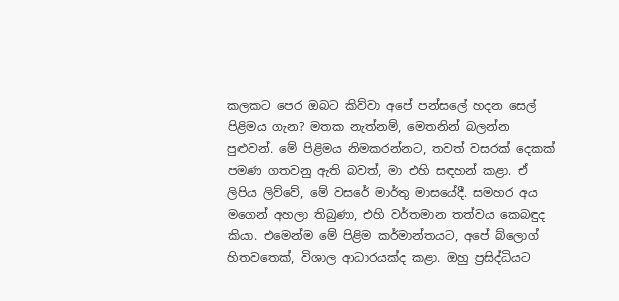කලකට පෙර ඔබට කිව්වා අපේ පන්සලේ හදන සෙල් පිළිමය ගැන? මතක නැත්නම්, මෙතනින් බලන්න පුළුවන්. මේ පිළිමය නිමකරන්නට, තවත් වසරක් දෙකක් පමණ ගතවනු ඇති බවත්, මා එහි සඳහන් කළා. ඒ ලිපිය ලිව්වේ, මේ වසරේ මාර්තු මාසයේදී. සමහර අය මගෙන් අහලා තිබුණා, එහි වර්තමාන තත්වය කෙබඳුද කියා. එමෙන්ම මේ පිළිම කර්මාන්තයට, අපේ බ්ලොග් හිතවතෙක්, විශාල ආධාරයක්ද කළා. ඔහු ප්‍රසිද්ධියට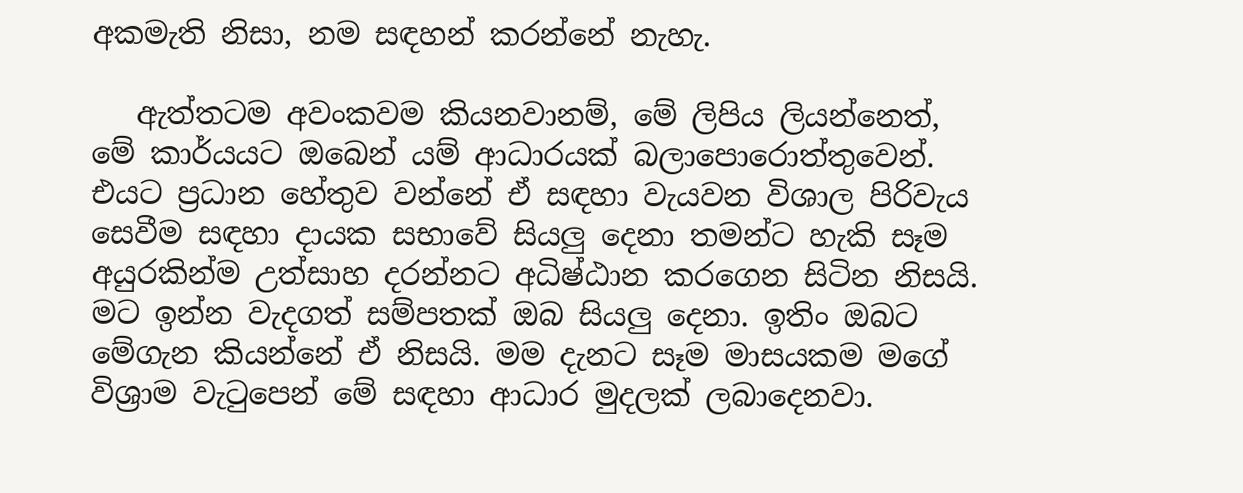අකමැති නිසා, නම සඳහන් කරන්නේ නැහැ.

   ඇත්තටම අවංකවම කියනවානම්, මේ ලිපිය ලියන්නෙත්, මේ කාර්යයට ඔබෙන් යම් ආධාරයක් බලාපොරොත්තුවෙන්. එයට ප්‍රධාන හේතුව වන්නේ ඒ සඳහා වැයවන විශාල පිරිවැය සෙවීම සඳහා දායක සභාවේ සියලු දෙනා තමන්ට හැකි සෑම අයුරකින්ම උත්සාහ දරන්නට අධිෂ්ඨාන කරගෙන සිටින නිසයි. මට ඉන්න වැදගත් සම්පතක් ඔබ සියලු දෙනා. ඉතිං ඔබට මේගැන කියන්නේ ඒ නිසයි. මම දැනට සෑම මාසයකම මගේ විශ්‍රාම වැටුපෙන් මේ සඳහා ආධාර මුදලක් ලබාදෙනවා.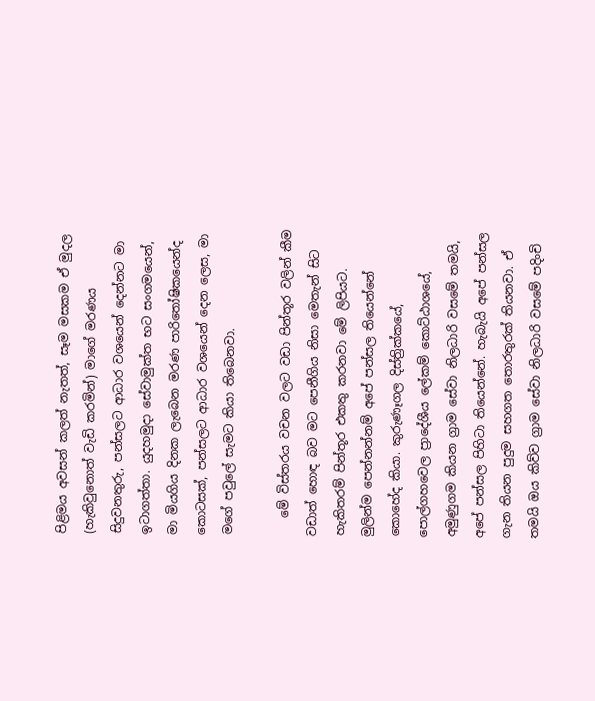පිළිමය අවසන් කලත් නැතත්, සෑම මසකම ඒ මුදල (හැකිවුනොත් වැඩි කරමින්) මාගේ මරණය සිදුවනතුරු, පන්සලට ආධාර වශයෙන් දෙන්නට මා ඉටාගත්තා. යුදහමුදා සේවාමුක්ත භට සංගමයෙන්, මා මියගිය දිනක ලැබෙන මරණ පාරිතෝෂිකයෙන්ද කොටසක්, පන්සලට ආධාර වශයෙන් දෙන ලෙස, මා මගේ පවුලේ සැමට කියා තිබෙනවා.

   මේ විස්තරය වචන වලට වඩා පින්තූර වලින් කීම වඩාත් හොඳ බව මට පෙනීගිය නිසා මෙතැන් සිට හැකිතරම් පින්තූර එකතු කරනවා මේ ලිපියට. මුලින්ම පෙන්නන්නම් අපේ පන්සල තියෙන්නේ කොහේද කියා. කුරුණෑගල දිස්ත්‍රික්කයේ, පොල්ගහවෙල ප්‍රාදේශීය ලේකම් කොට්ඨාශයේ, අමුණුගම කියන ග්‍රාම සේවා නිලධාරි වසමේ තමයි, අපේ පන්සල පිහිටා තියෙන්නේ. හැබැයි අපේ පන්සල ගැන තියන පුදුම සහගත තොරතුරක් තියනවා. ඒ තමයි ඔය කිව්ව ග්‍රාම සේවා නිලධාරි වසමේ පදිංචි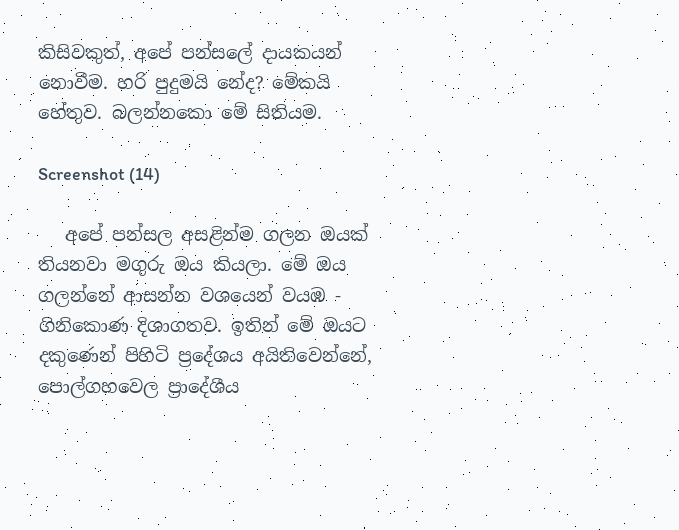කිසිවකුත්, අපේ පන්සලේ දායකයන් නොවීම. හරි පුදුමයි නේද? මේකයි හේතුව. බලන්නකො මේ සිතියම.

Screenshot (14)

   අපේ පන්සල අසළින්ම ගලන ඔයක් තියනවා මගුරු ඔය කියලා. මේ ඔය ගලන්නේ ආසන්න වශයෙන් වයඹ - ගිනිකොණ දිශාගතව. ඉතින් මේ ඔයට දකුණෙන් පිහිටි ප්‍රදේශය අයිතිවෙන්නේ, පොල්ගහවෙල ප්‍රාදේශීය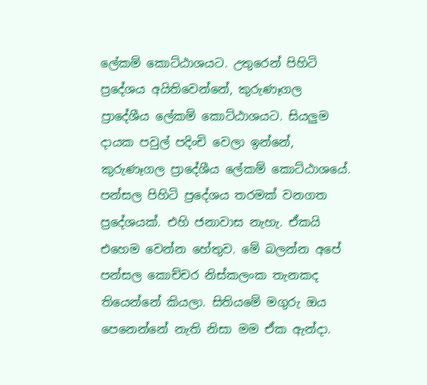ලේකම් කොට්ඨාශයට. උතුරෙන් පිහිටි ප්‍රදේශය අයිතිවෙන්නේ, කුරුණෑගල ප්‍රාදේශීය ලේකම් කොට්ඨාශයට. සියලුම දායක පවුල් පදිංචි වෙලා ඉන්නේ, කුරුණෑගල ප්‍රාදේශීය ලේකම් කොට්ඨාශයේ. පන්සල පිහිටි ප්‍රදේශය තරමක් වනගත ප්‍රදේශයක්. එහි ජනාවාස නැහැ. ඒකයි එහෙම වෙන්න හේතුව. මේ බලන්න අපේ පන්සල කොච්චර නිස්කලංක තැනකද තියෙන්නේ කියලා. සිතියමේ මගුරු ඔය පෙනෙන්නේ නැති නිසා මම ඒක ඇන්දා.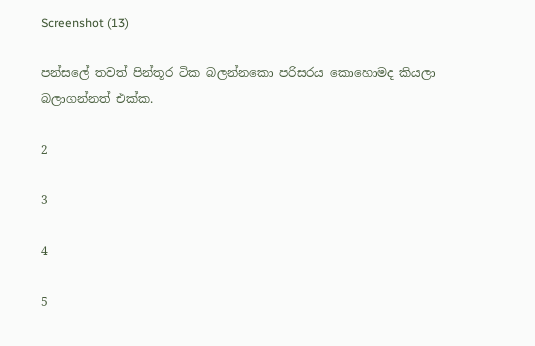Screenshot (13)

පන්සලේ තවත් පින්තූර ටික බලන්නකො පරිසරය කොහොමද කියලා බලාගන්නත් එක්ක.

2

3

4

5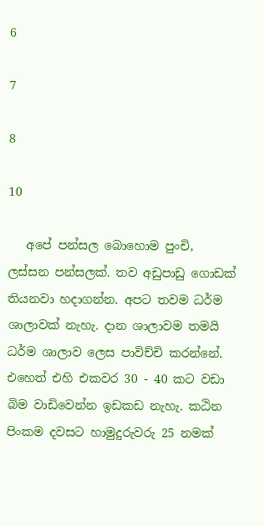6

7

8

10

   අපේ පන්සල බොහොම පුංචි, ලස්සන පන්සලක්. තව අඩුපාඩු ගොඩක් තියනවා හදාගන්න. අපට තවම ධර්ම ශාලාවක් නැහැ. දාන ශාලාවම තමයි ධර්ම ශාලාව ලෙස පාවිච්චි කරන්නේ. එහෙත් එහි එකවර 30 - 40 කට වඩා බිම වාඩිවෙන්න ඉඩකඩ නැහැ. කඨින පිංකම දවසට හාමුදුරුවරු 25 නමක්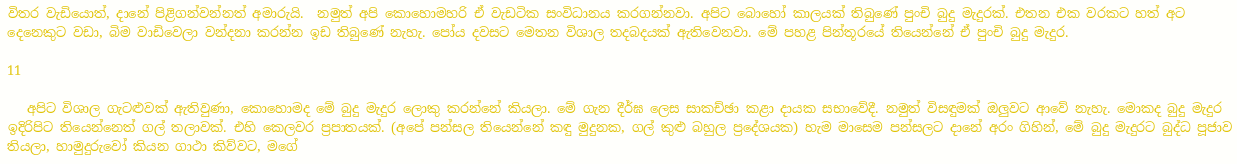විතර වැඩියොත්, දානේ පිළිගන්වන්නත් අමාරුයි.  නමුත් අපි කොහොමහරි ඒ වැඩටික සංවිධානය කරගන්නවා. අපිට බොහෝ කාලයක් තිබුණේ පුංචි බුදු මැදුරක්. එතන එක වරකට හත් අට දෙනෙකුට වඩා, බිම වාඩිවෙලා වන්දනා කරන්න ඉඩ තිබුණේ නැහැ. පෝය දවසට මෙතන විශාල තදබදයක් ඇතිවෙනවා. මේ පහළ පින්තූරයේ තියෙන්නේ ඒ පුංචි බුදු මැදුර.

11

   අපිට විශාල ගැටළුවක් ඇතිවුණා, කොහොමද මේ බුදු මැදුර ලොකු කරන්නේ කියලා. මේ ගැන දීර්ඝ ලෙස සාකච්ඡා කළා දායක සභාවේදී. නමුත් විසඳුමක් ඔලුවට ආවේ නැහැ. මොකද බුදු මැදුර ඉදිරිපිට තියෙන්නෙත් ගල් තලාවක්. එහි කෙලවර ප්‍රපාතයක්. (අපේ පන්සල තියෙන්නේ කඳු මුදුනක, ගල් කුළු බහුල ප්‍රදේශයක) හැම මාසෙම පන්සලට දානේ අරං ගිහින්, මේ බුදු මැදුරට බුද්ධ පූජාව තියලා, හාමුදුරුවෝ කියන ගාථා කිව්වට, මගේ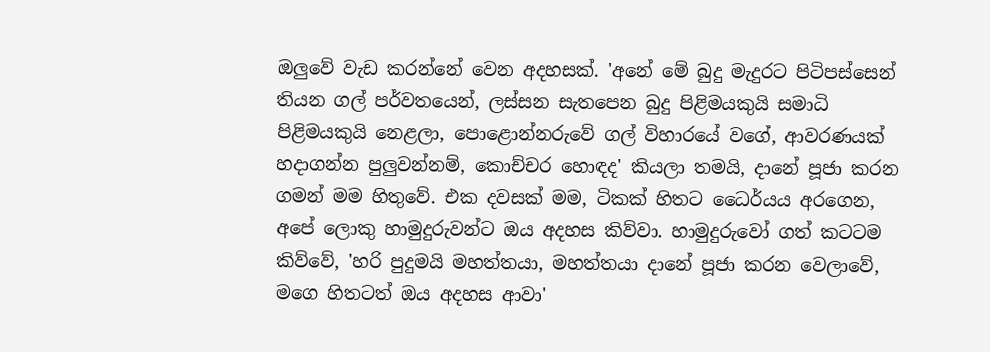ඔලුවේ වැඩ කරන්නේ වෙන අදහසක්. 'අනේ මේ බුදු මැදුරට පිටිපස්සෙන් තියන ගල් පර්වතයෙන්, ලස්සන සැතපෙන බුදු පිළිමයකුයි සමාධි පිළිමයකුයි නෙළලා, පොළොන්නරුවේ ගල් විහාරයේ වගේ, ආවරණයක් හදාගන්න පුලුවන්නම්, කොච්චර හොඳද' කියලා තමයි, දානේ පූජා කරන ගමන් මම හිතුවේ. එක දවසක් මම, ටිකක් හිතට ධෛර්යය අරගෙන, අපේ ලොකු හාමුදුරුවන්ට ඔය අදහස කිව්වා. හාමුදුරුවෝ ගත් කටටම කිව්වේ, 'හරි පුදුමයි මහත්තයා, මහත්තයා දානේ පූජා කරන වෙලාවේ, මගෙ හිතටත් ඔය අදහස ආවා'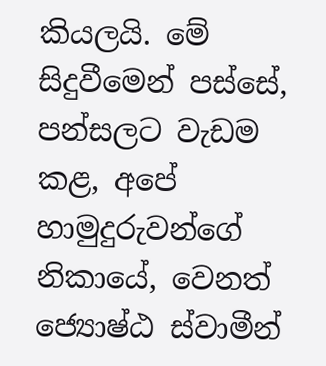කියලයි. මේ සිදුවීමෙන් පස්සේ, පන්සලට වැඩම කළ, අපේ හාමුදුරුවන්ගේ නිකායේ, වෙනත් ජ්‍යොෂ්ඨ ස්වාමීන්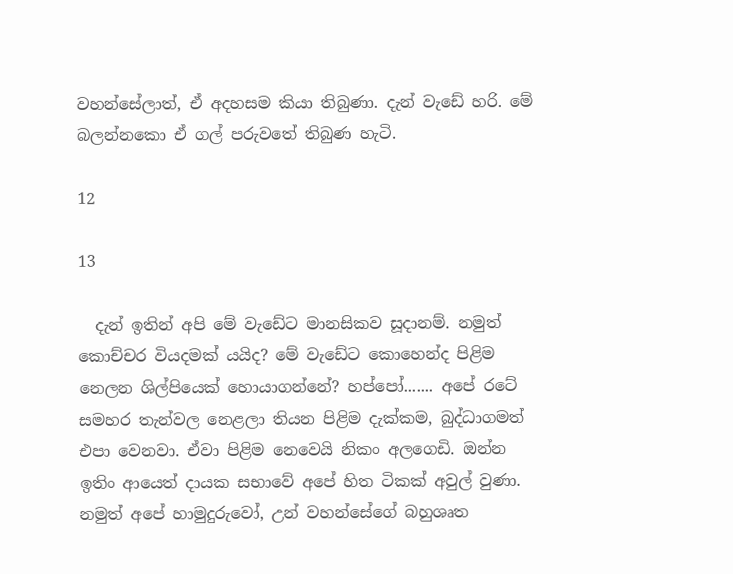වහන්සේලාත්, ඒ අදහසම කියා තිබුණා. දැන් වැඩේ හරි. මේ බලන්නකො ඒ ගල් පරුවතේ තිබුණ හැටි.

12

13

  දැන් ඉතින් අපි මේ වැඩේට මානසිකව සූදානම්. නමුත් කොච්චර වියදමක් යයිද? මේ වැඩේට කොහෙන්ද පිළිම නෙලන ශිල්පියෙක් හොයාගන්නේ? හප්පෝ....... අපේ රටේ සමහර තැන්වල නෙළලා තියන පිළිම දැක්කම, බුද්ධාගමත් එපා වෙනවා. ඒවා පිළිම නෙවෙයි නිකං අලගෙඩි. ඔන්න ඉතිං ආයෙත් දායක සභාවේ අපේ හිත ටිකක් අවුල් වුණා. නමුත් අපේ හාමුදුරුවෝ, උන් වහන්සේගේ බහුශෘත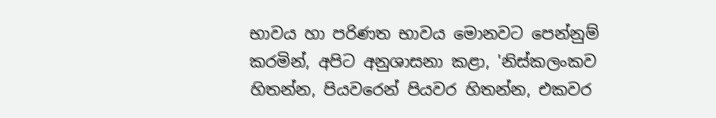භාවය හා පරිණත භාවය මොනවට පෙන්නුම් කරමින්, අපිට අනුශාසනා කළා, 'නිස්කලංකව හිතන්න, පියවරෙන් පියවර හිතන්න, එකවර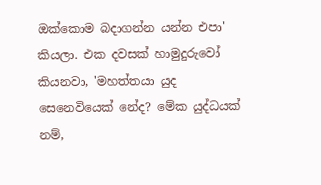ඔක්කොම බදාගන්න යන්න එපා' කියලා. එක දවසක් හාමුදුරුවෝ කියනවා, 'මහත්තයා යුද සෙනෙවියෙක් නේද? මේක යුද්ධයක් නම්,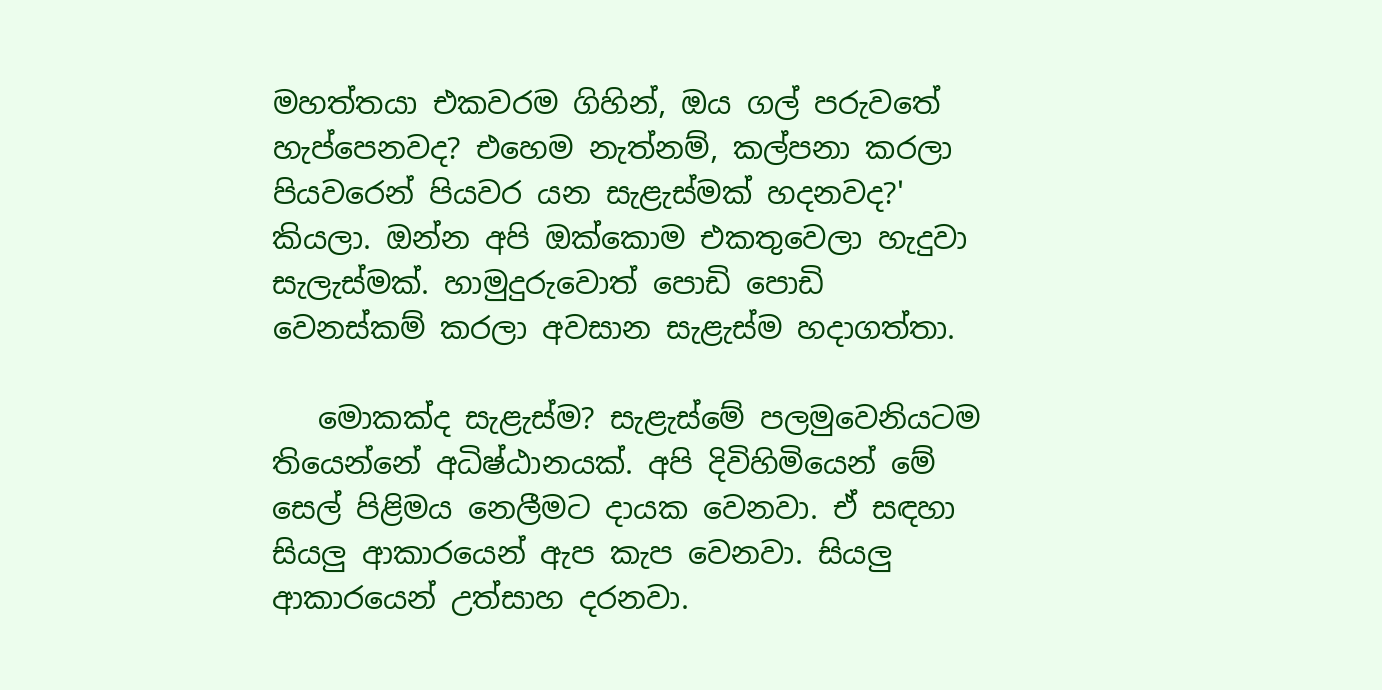මහත්තයා එකවරම ගිහින්, ඔය ගල් පරුවතේ හැප්පෙනවද? එහෙම නැත්නම්, කල්පනා කරලා පියවරෙන් පියවර යන සැළැස්මක් හදනවද?' කියලා. ඔන්න අපි ඔක්කොම එකතුවෙලා හැදුවා සැලැස්මක්. හාමුදුරුවොත් පොඩි පොඩි වෙනස්කම් කරලා අවසාන සැළැස්ම හදාගත්තා.

   මොකක්ද සැළැස්ම? සැළැස්මේ පලමුවෙනියටම තියෙන්නේ අධිෂ්ඨානයක්. අපි දිවිහිමියෙන් මේ සෙල් පිළිමය නෙලීමට දායක වෙනවා. ඒ සඳහා සියලු ආකාරයෙන් ඇප කැප වෙනවා. සියලු ආකාරයෙන් උත්සාහ දරනවා.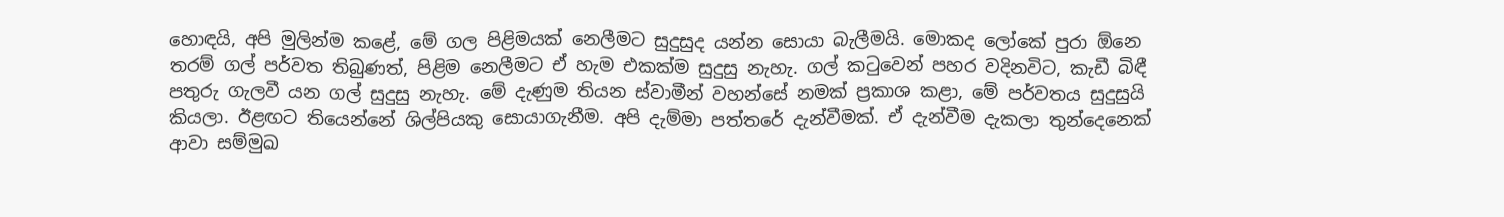හොඳයි, අපි මුලින්ම කළේ, මේ ගල පිළිමයක් නෙලීමට සුදුසුද යන්න සොයා බැලීමයි. මොකද ලෝකේ පුරා ඕනෙ තරම් ගල් පර්වත තිබුණත්, පිළිම නෙලීමට ඒ හැම එකක්ම සුදුසු නැහැ. ගල් කටුවෙන් පහර වදිනවිට, කැඩී බිඳී පතුරු ගැලවී යන ගල් සුදුසු නැහැ. මේ දැණුම තියන ස්වාමීන් වහන්සේ නමක් ප්‍රකාශ කළා, මේ පර්වතය සුදුසුයි කියලා. ඊළඟට තියෙන්නේ ශිල්පියකු සොයාගැනීම. අපි දැම්මා පත්තරේ දැන්වීමක්. ඒ දැන්වීම දැකලා තුන්දෙනෙක් ආවා සම්මුඛ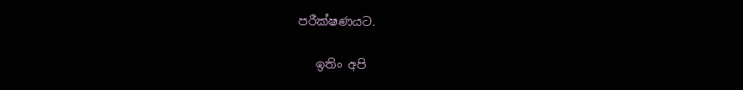පරීක්ෂණයට.

   ඉතිං අපි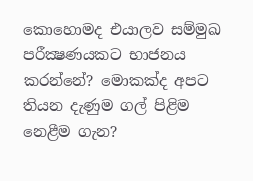කොහොමද එයාලව සම්මුඛ පරීක්‍ෂණයකට භාජනය කරන්නේ? මොකක්ද අපට තියන දැණුම ගල් පිළිම නෙළීම ගැන?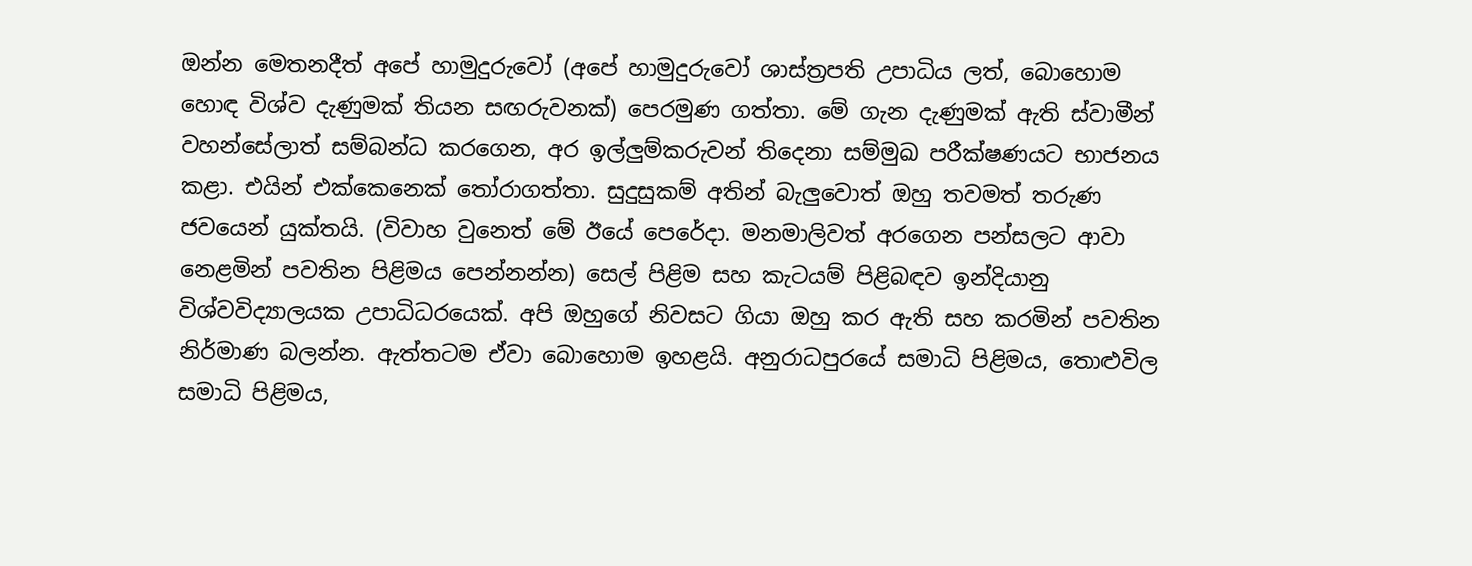ඔන්න මෙතනදීත් අපේ හාමුදුරුවෝ (අපේ හාමුදුරුවෝ ශාස්ත්‍රපති උපාධිය ලත්, බොහොම හොඳ විශ්ව දැණුමක් තියන සඟරුවනක්) පෙරමුණ ගත්තා. මේ ගැන දැණුමක් ඇති ස්වාමීන් වහන්සේලාත් සම්බන්ධ කරගෙන, අර ඉල්ලුම්කරුවන් තිදෙනා සම්මුඛ පරීක්ෂණයට භාජනය කළා. එයින් එක්කෙනෙක් තෝරාගත්තා. සුදුසුකම් අතින් බැලුවොත් ඔහු තවමත් තරුණ ජවයෙන් යුක්තයි. (විවාහ වුනෙත් මේ ඊයේ පෙරේදා. මනමාලිවත් අරගෙන පන්සලට ආවා නෙළමින් පවතින පිළිමය පෙන්නන්න) සෙල් පිළිම සහ කැටයම් පිළිබඳව ඉන්දියානු විශ්වවිද්‍යාලයක උපාධිධරයෙක්. අපි ඔහුගේ නිවසට ගියා ඔහු කර ඇති සහ කරමින් පවතින නිර්මාණ බලන්න. ඇත්තටම ඒවා බොහොම ඉහළයි. අනුරාධපුරයේ සමාධි පිළිමය, තොළුවිල සමාධි පිළිමය,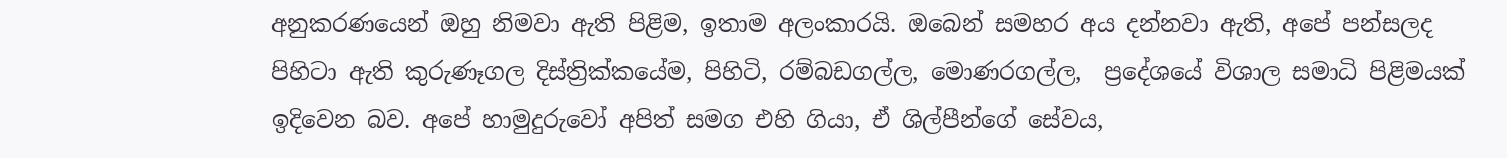අනුකරණයෙන් ඔහු නිමවා ඇති පිළිම, ඉතාම අලංකාරයි. ඔබෙන් සමහර අය දන්නවා ඇති, අපේ පන්සලද පිහිටා ඇති කුරුණෑගල දිස්ත්‍රික්කයේම, පිහිටි, රම්බඩගල්ල, මොණරගල්ල,  ප්‍රදේශයේ විශාල සමාධි පිළිමයක් ඉදිවෙන බව. අපේ හාමුදුරුවෝ අපිත් සමග එහි ගියා, ඒ ශිල්පීන්ගේ සේවය,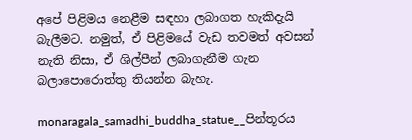අපේ පිළිමය නෙළීම සඳහා ලබාගත හැකිදැයි බැලීමට. නමුත්, ඒ පිළිමයේ වැඩ තවමත් අවසන් නැති නිසා, ඒ ශිල්පීන් ලබාගැනීම ගැන බලාපොරොත්තු තියන්න බැහැ.

monaragala_samadhi_buddha_statue__පින්තූරය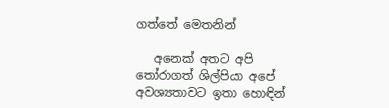ගත්තේ මෙතනින්

   අනෙක් අතට අපි තෝරාගත් ශිල්පියා අපේ අවශ්‍යතාවට ඉතා හොඳින්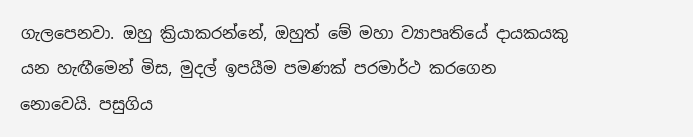ගැලපෙනවා. ඔහු ක්‍රියාකරන්නේ, ඔහුත් මේ මහා ව්‍යාපෘතියේ දායකයකු යන හැඟීමෙන් මිස, මුදල් ඉපයීම පමණක් පරමාර්ථ කරගෙන නොවෙයි. පසුගිය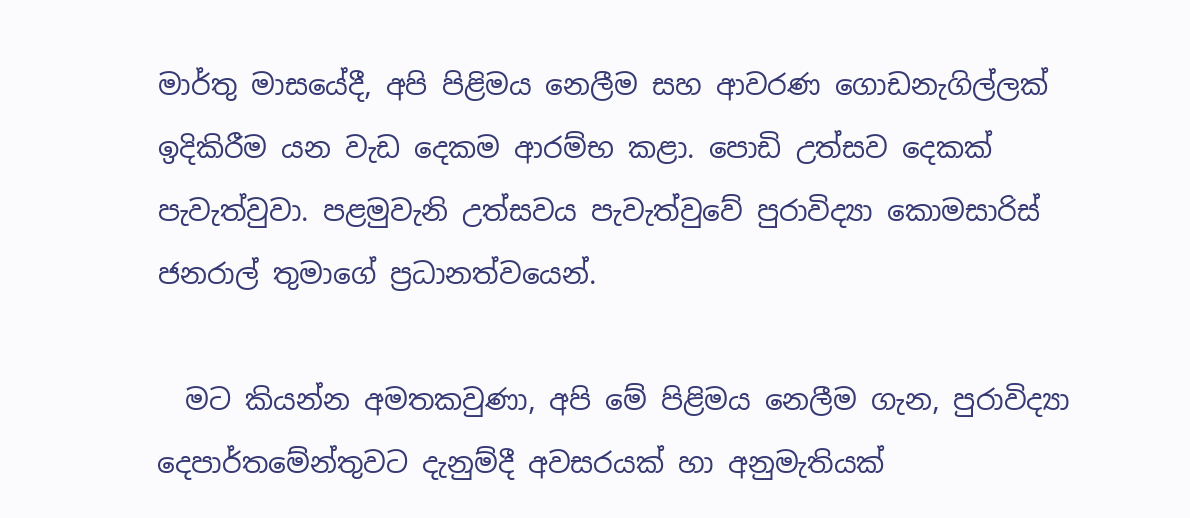මාර්තු මාසයේදී, අපි පිළිමය නෙලීම සහ ආවරණ ගොඩනැගිල්ලක් ඉදිකිරීම යන වැඩ දෙකම ආරම්භ කළා. පොඩි උත්සව දෙකක් පැවැත්වුවා. පළමුවැනි උත්සවය පැවැත්වුවේ පුරාවිද්‍යා කොමසාරිස් ජනරාල් තුමාගේ ප්‍රධානත්වයෙන්.

  මට කියන්න අමතකවුණා, අපි මේ පිළිමය නෙලීම ගැන, පුරාවිද්‍යා දෙපාර්තමේන්තුවට දැනුම්දී අවසරයක් හා අනුමැතියක්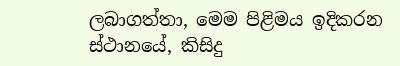ලබාගත්තා, මෙම පිළිමය ඉදිකරන ස්ථානයේ, කිසිදු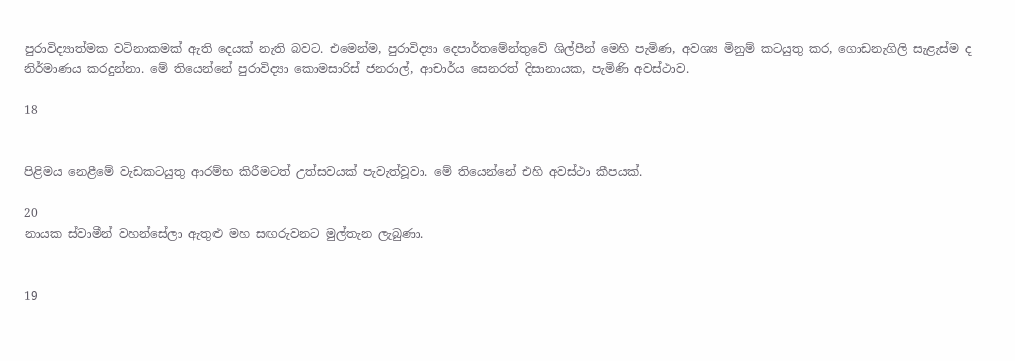පුරාවිද්‍යාත්මක වටිනාකමක් ඇති දෙයක් නැති බවට. එමෙන්ම, පුරාවිද්‍යා දෙපාර්තමේන්තුවේ ශිල්පීන් මෙහි පැමිණ, අවශ්‍ය මිනුම් කටයුතු කර, ගොඩනැගිලි සැළැස්ම ද නිර්මාණය කරදුන්නා. මේ තියෙන්නේ පුරාවිද්‍යා කොමසාරිස් ජනරාල්, ආචාර්ය සෙනරත් දිසානායක, පැමිණි අවස්ථාව.

18


පිළිමය නෙළීමේ වැඩකටයුතු ආරම්භ කිරීමටත් උත්සවයක් පැවැත්වූවා. මේ තියෙන්නේ එහි අවස්ථා කීපයක්.

20
නායක ස්වාමීන් වහන්සේලා ඇතුළු මහ සඟරුවනට මුල්තැන ලැබුණා.


19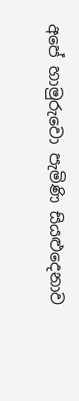අපේ හාමුරුවො පැමිණි සියළුදෙනාව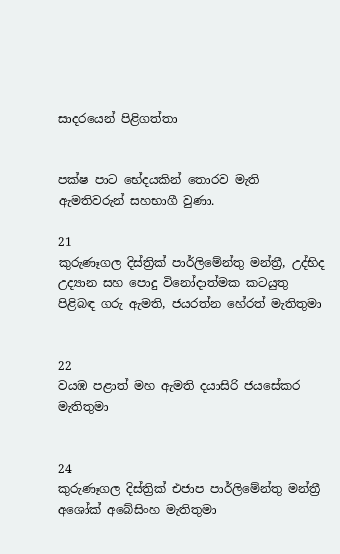සාදරයෙන් පිළිගත්තා


පක්ෂ පාට භේදයකින් තොරව මැති ඇමතිවරුන් සහභාගී වුණා.

21
කුරුණෑගල දිස්ත්‍රික් පාර්ලිමේන්තු මන්ත්‍රී, උද්භිද උද්‍යාන සහ පොදු විනෝදාත්මක කටයුතු පිළිබඳ ගරු ඇමති, ජයරත්න හේරත් මැතිතුමා


22
වයඹ පළාත් මහ ඇමති දයාසිරි ජයසේකර මැතිතුමා


24
කුරුණෑගල දිස්ත්‍රික් එජාප පාර්ලිමේන්තු මන්ත්‍රී අශෝක් අබේසිංහ මැතිතුමා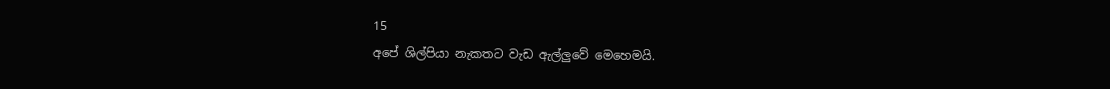15
අපේ ශිල්පියා නැකතට වැඩ ඇල්ලුවේ මෙහෙමයි.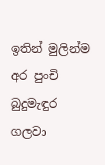ඉතින් මුලින්ම අර පුංචි බුදුමැඳුර ගලවා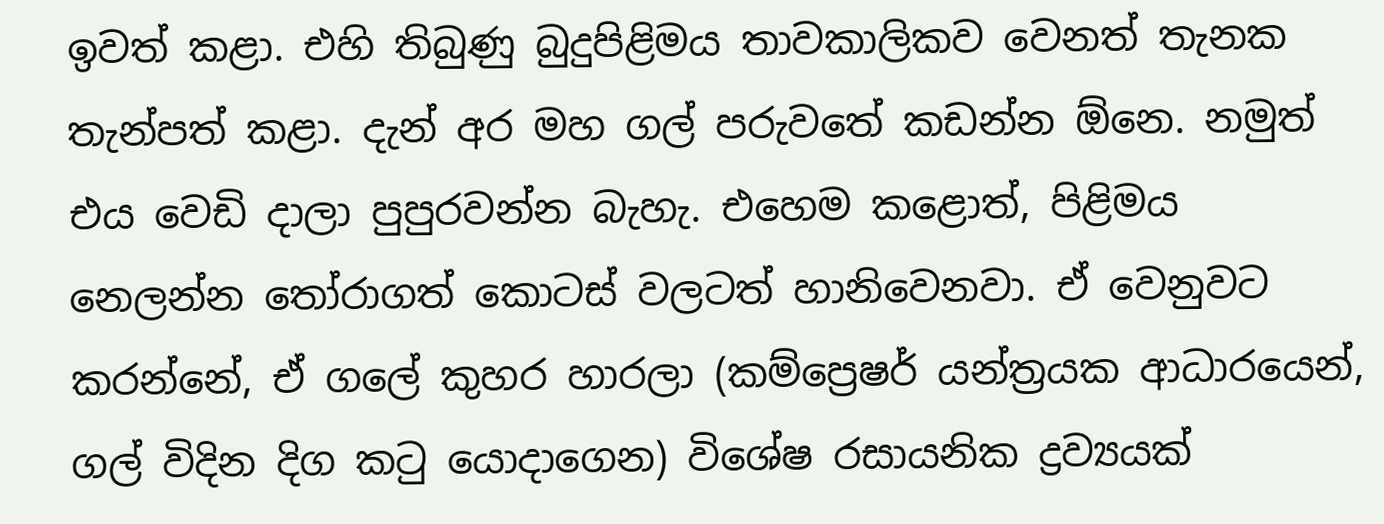ඉවත් කළා. එහි තිබුණු බුදුපිළිමය තාවකාලිකව වෙනත් තැනක තැන්පත් කළා. දැන් අර මහ ගල් පරුවතේ කඩන්න ඕනෙ. නමුත් එය වෙඩි දාලා පුපුරවන්න බැහැ. එහෙම කළොත්, පිළිමය නෙලන්න තෝරාගත් කොටස් වලටත් හානිවෙනවා. ඒ වෙනුවට කරන්නේ, ඒ ගලේ කුහර හාරලා (කම්ප්‍රෙෂර් යන්ත්‍රයක ආධාරයෙන්, ගල් විදින දිග කටු යොදාගෙන) විශේෂ රසායනික ද්‍රව්‍යයක්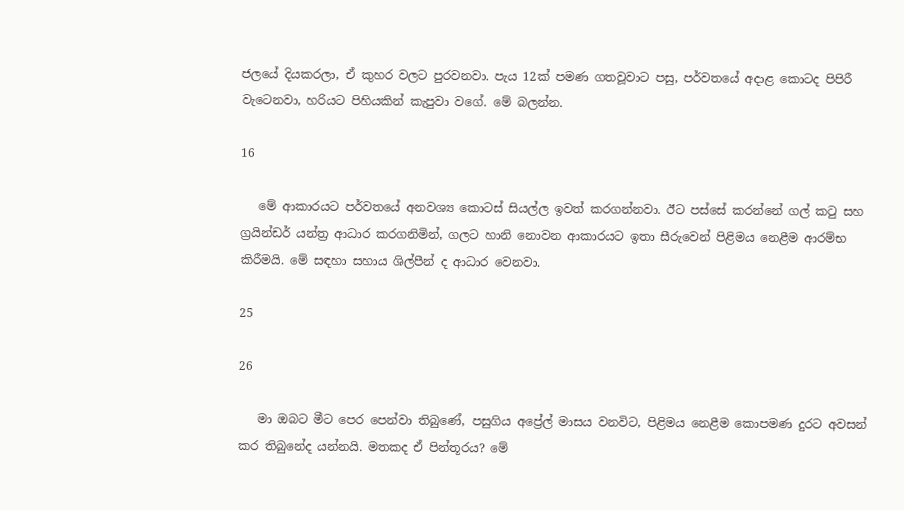ජලයේ දියකරලා, ඒ කුහර වලට පුරවනවා. පැය 12ක් පමණ ගතවූවාට පසු, පර්වතයේ අදාළ කොටද පිපිරී වැටෙනවා, හරියට පිහියකින් කැපුවා වගේ. මේ බලන්න.

16

   මේ ආකාරයට පර්වතයේ අනවශ්‍ය කොටස් සියල්ල ඉවත් කරගන්නවා. ඊට පස්සේ කරන්නේ ගල් කටු සහ ග්‍රයින්ඩර් යන්ත්‍ර ආධාර කරගනිමින්, ගලට හානි නොවන ආකාරයට ඉතා සීරුවෙන් පිළිමය නෙළීම ආරම්භ කිරීමයි. මේ සඳහා සහාය ශිල්පීන් ද ආධාර වෙනවා.

25

26

   මා ඔබට මීට පෙර පෙන්වා තිබුණේ, පසුගිය අප්‍රේල් මාසය වනවිට, පිළිමය නෙළීම කොපමණ දුරට අවසන් කර තිබුනේද යන්නයි. මතකද ඒ පින්තූරය? මේ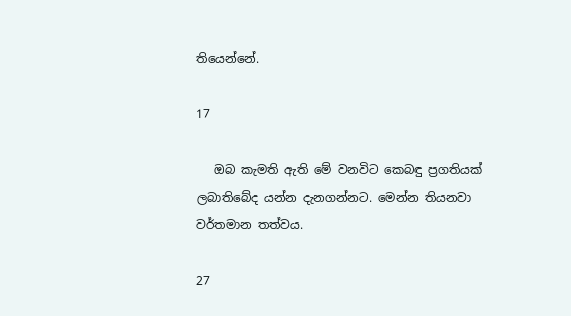තියෙන්නේ.

17

   ඔබ කැමති ඇති මේ වනවිට කෙබඳු ප්‍රගතියක් ලබාතිබේද යන්න දැනගන්නට. මෙන්න තියනවා වර්තමාන තත්වය.

27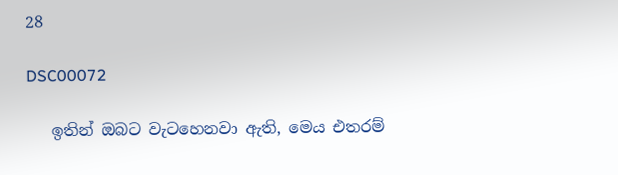28

DSC00072

   ඉතින් ඔබට වැටහෙනවා ඇති, මෙය එතරම්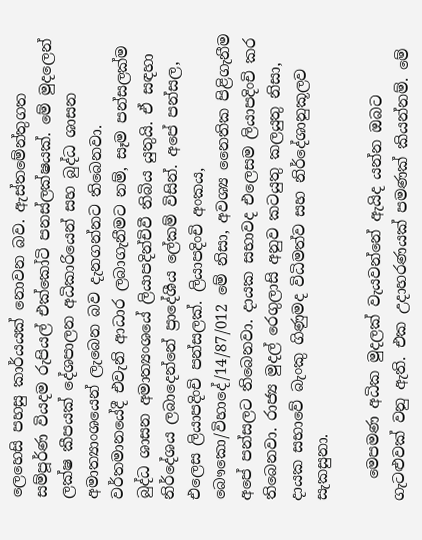ලෙහෙසි පහසු කාර්යයක් නොවන බව. ඇස්තමේන්තුගත සම්පූර්ණ වියදම රුපියල් එක්කෝටි පනස්ලක්ෂයක්. මේ මුදලෙන් ලක්ෂ කීපයක් දේශපාලන අධිකාරියෙන් සහ බුද්ධ ශාසන අමාත්‍යාංශයෙන් ලැබෙන බව දැනගන්නට තිබෙනවා. වර්තමානයේදී එවැනි ආධාර ලබාගැනීමට නම්, සෑම පන්සලක්ම බුද්ධ ශාසන අමාත්‍යංශයේ ලියාපදින්චිවී තිබිය යුතුයි. ඒ සඳහා නිර්දේශය ලබාදෙන්නේ ප්‍රාදේශීය ලේකම් විසින්. අපේ පන්සල, එලෙස ලියාපදිංචි පන්සලක්. ලියාපදිංචි අංකය, බෞකො/විහාදේ/14/87/012 මේ නිසා, අවශ්‍ය නෛතික පිළිගැනීම අපේ පන්සලට තිබෙනවා. දායක සභාවද එලෙසම ලියාපදිංචි කර තිබෙනවා. රාජ්‍ය මුදල් රෙගුලාසි අනුව කටයුතු කලයුතු නිසා, දායක සභාවේ බැංකු ගිණුමද විධිමත්ව සහ නිර්දේශානුකූලව සැකසුනා.

   මෙපමණ අධික මුදලක් වැයවන්නේ ඇයිද යන්න ඔබට ගැටළුවක් වනු ඇති. එක උදාහරණයක් පමණක් කියන්නම්. මේ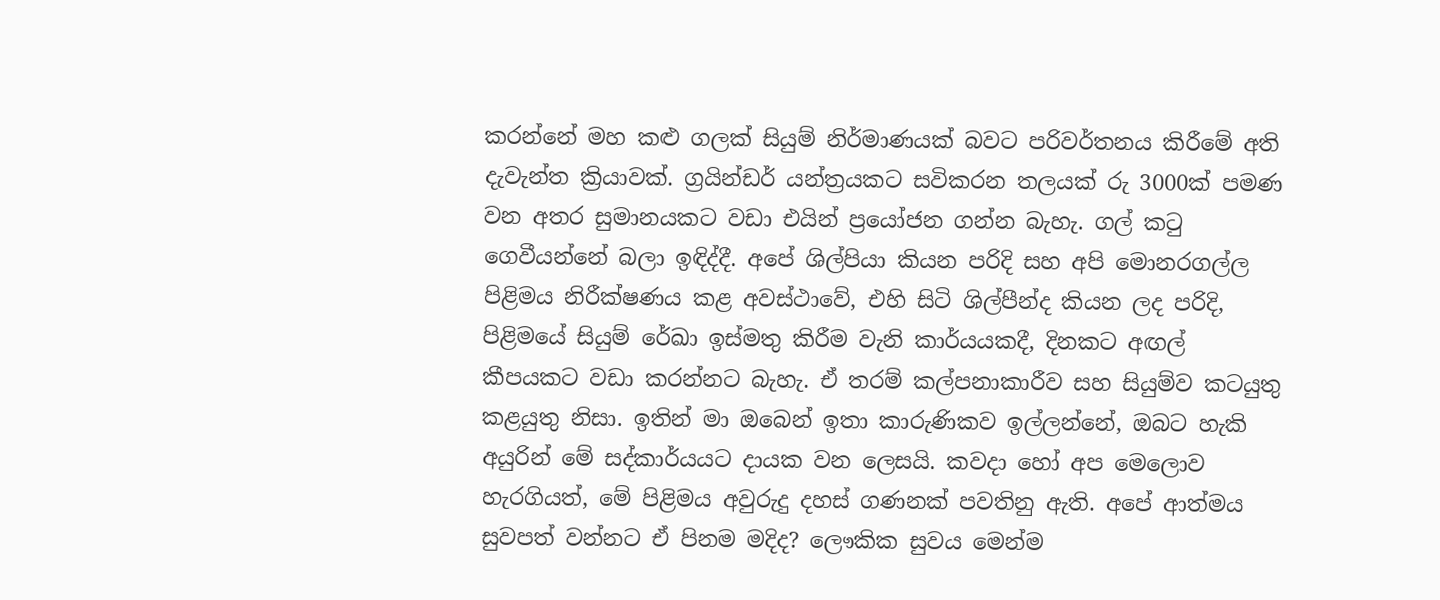කරන්නේ මහ කළු ගලක් සියුම් නිර්මාණයක් බවට පරිවර්තනය කිරීමේ අති දැවැන්ත ක්‍රියාවක්. ග්‍රයින්ඩර් යන්ත්‍රයකට සවිකරන තලයක් රු 3000ක් පමණ වන අතර සුමානයකට වඩා එයින් ප්‍රයෝජන ගන්න බැහැ. ගල් කටු ගෙවීයන්නේ බලා ඉඳිද්දී. අපේ ශිල්පියා කියන පරිදි සහ අපි මොනරගල්ල පිළිමය නිරීක්ෂණය කළ අවස්ථාවේ, එහි සිටි ශිල්පීන්ද කියන ලද පරිදි, පිළිමයේ සියුම් රේඛා ඉස්මතු කිරීම වැනි කාර්යයකදී, දිනකට අඟල් කීපයකට වඩා කරන්නට බැහැ. ඒ තරම් කල්පනාකාරීව සහ සියුම්ව කටයුතු කළයුතු නිසා. ඉතින් මා ඔබෙන් ඉතා කාරුණිකව ඉල්ලන්නේ, ඔබට හැකි අයුරින් මේ සද්කාර්යයට දායක වන ලෙසයි. කවදා හෝ අප මෙලොව හැරගියත්, මේ පිළිමය අවුරුදු දහස් ගණනක් පවතිනු ඇති. අපේ ආත්මය සුවපත් වන්නට ඒ පිනම මදිද? ලෞකික සුවය මෙන්ම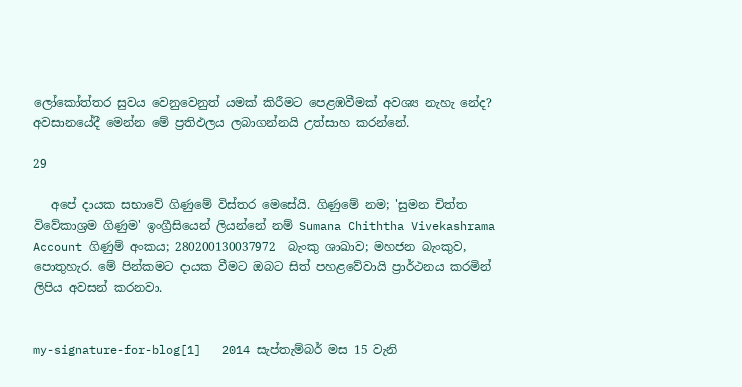ලෝකෝත්තර සුවය වෙනුවෙනුත් යමක් කිරීමට පෙළඹවීමක් අවශ්‍ය නැහැ නේද? අවසානයේදී මෙන්න මේ ප්‍රතිඵලය ලබාගන්නයි උත්සාහ කරන්නේ.

29

   අපේ දායක සභාවේ ගිණුමේ විස්තර මෙසේයි. ගිණුමේ නම; 'සුමන චිත්ත විවේකාශ්‍රම ගිණුම' ඉංග්‍රීසියෙන් ලියන්නේ නම් Sumana Chiththa Vivekashrama Account ගිණුම් අංකය; 280200130037972  බැංකු ශාඛාව; මහජන බැංකුව, පොතුහැර. මේ පින්කමට දායක වීමට ඔබට සිත් පහළවේවායි ප්‍රාර්ථනය කරමින් ලිපිය අවසන් කරනවා.


my-signature-for-blog[1]   2014 සැප්තැම්බර් මස 15 වැනි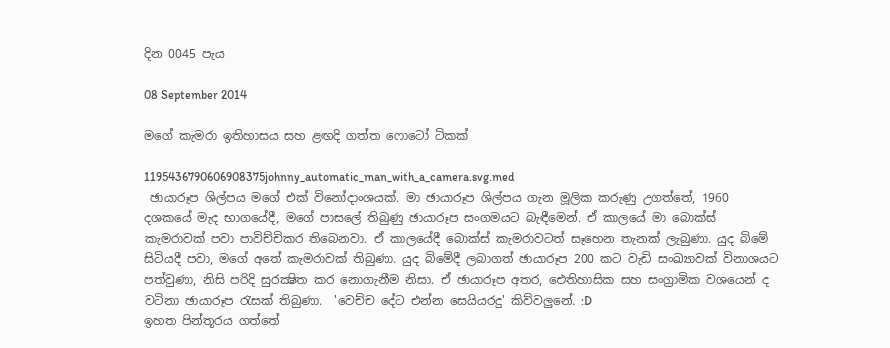දින 0045 පැය

08 September 2014

මගේ කැමරා ඉතිහාසය සහ ළඟදි ගත්ත ෆොටෝ ටිකක්

1195436790606908375johnny_automatic_man_with_a_camera.svg.med
 ඡායාරූප ශිල්පය මගේ එක් විනෝදාංශයක්. මා ඡායාරූප ශිල්පය ගැන මූලික කරුණු උගත්තේ, 1960 දශකයේ මැද භාගයේදී, මගේ පාසලේ තිබුණු ඡායාරූප සංගමයට බැඳීමෙන්. ඒ කාලයේ මා බොක්ස් කැමරාවක් පවා පාවිච්චිකර තිබෙනවා. ඒ කාලයේදී බොක්ස් කැමරාවටත් සෑහෙන තැනක් ලැබුණා. යුද බිමේ සිටියදී පවා, මගේ අතේ කැමරාවක් තිබුණා. යුද බිමේදී ලබාගත් ඡායාරූප 200 කට වැඩි සංඛ්‍යාවක් විනාශයට පත්වුණා, නිසි පරිදි සුරක්‍ෂිත කර නොගැනීම නිසා. ඒ ඡායාරූප අතර, ඓතිහාසික සහ සංග්‍රාමික වශයෙන් ද වටිනා ඡායාරූප රැසක් තිබුණා.  'වෙච්ච දේට එන්න සෙයියරදු' කිව්වලුනේ. :D
ඉහත පින්තූරය ගත්තේ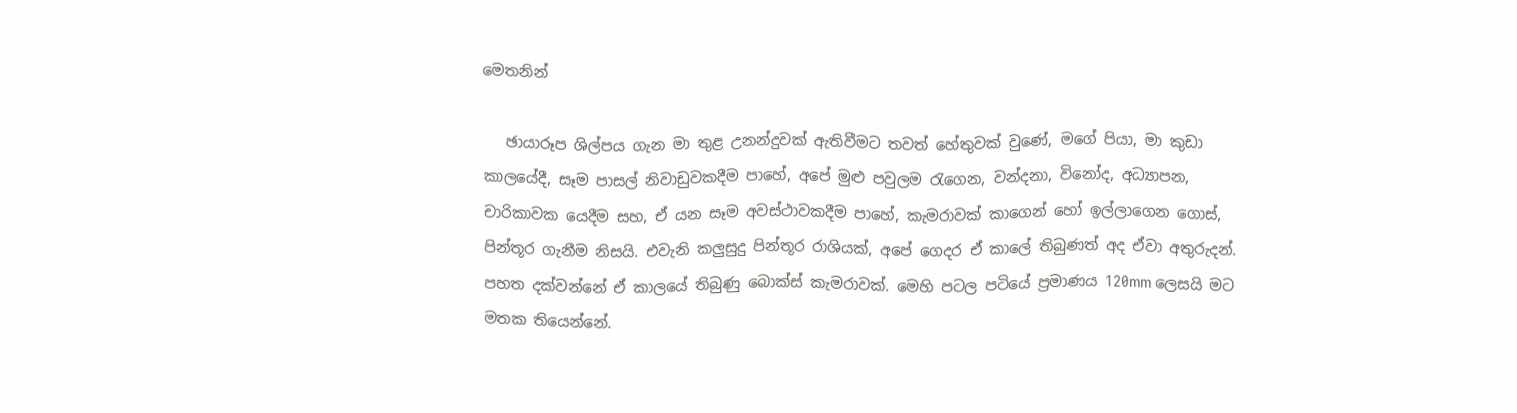මෙතනින්

   ඡායාරූප ශිල්පය ගැන මා තුළ උනන්දුවක් ඇතිවීමට තවත් හේතුවක් වුණේ, මගේ පියා, මා කුඩා කාලයේදී, සෑම පාසල් නිවාඩුවකදීම පාහේ, අපේ මුළු පවුලම රැගෙන, වන්දනා, විනෝද, අධ්‍යාපන, චාරිකාවක යෙදීම සහ, ඒ යන සෑම අවස්ථාවකදීම පාහේ, කැමරාවක් කාගෙන් හෝ ඉල්ලාගෙන ගොස්, පින්තූර ගැනීම නිසයි. එවැනි කලුසුදු පින්තූර රාශියක්, අපේ ගෙදර ඒ කාලේ තිබුණත් අද ඒවා අතුරුදන්. පහත දක්වන්නේ ඒ කාලයේ තිබුණු බොක්ස් කැමරාවක්. මෙහි පටල පටියේ ප්‍රමාණය 120mm ලෙසයි මට මතක තියෙන්නේ.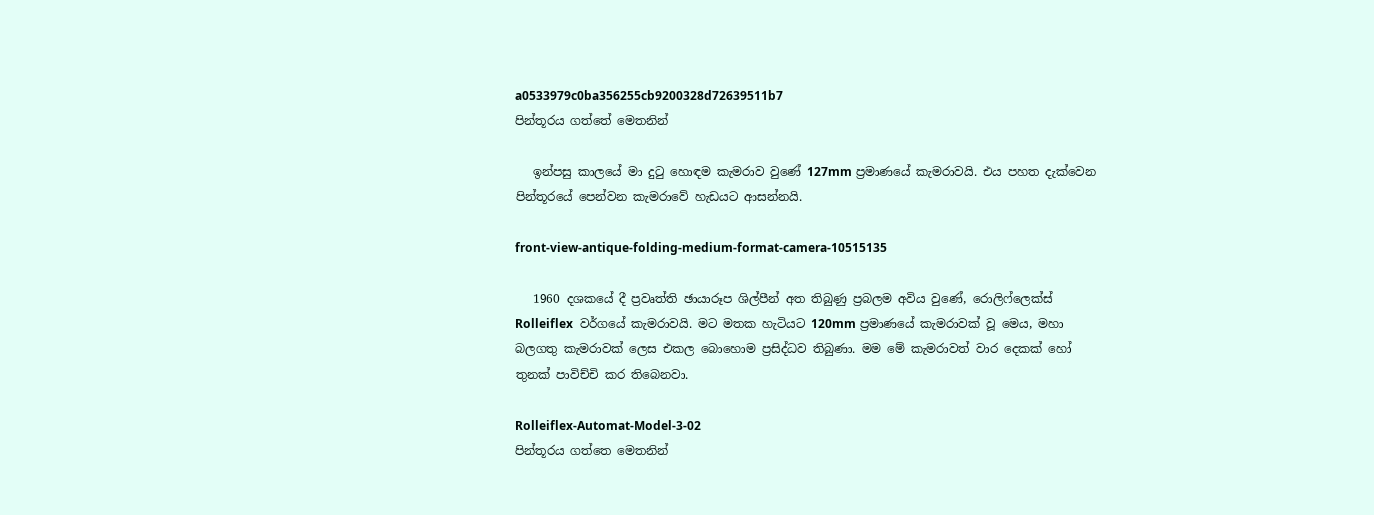a0533979c0ba356255cb9200328d72639511b7
පින්තූරය ගත්තේ මෙතනින්

   ඉන්පසු කාලයේ මා දුටු හොඳම කැමරාව වුණේ 127mm ප්‍රමාණයේ කැමරාවයි. එය පහත දැක්වෙන පින්තූරයේ පෙන්වන කැමරාවේ හැඩයට ආසන්නයි.

front-view-antique-folding-medium-format-camera-10515135

   1960 දශකයේ දී ප්‍රවෘත්ති ඡායාරූප ශිල්පීන් අත තිබුණු ප්‍රබලම අවිය වුණේ, රොලිෆ්ලෙක්ස් Rolleiflex  වර්ගයේ කැමරාවයි. මට මතක හැටියට 120mm ප්‍රමාණයේ කැමරාවක් වූ මෙය, මහා බලගතු කැමරාවක් ලෙස එකල බොහොම ප්‍රසිද්ධව තිබුණා. මම මේ කැමරාවත් වාර දෙකක් හෝ තුනක් පාවිච්චි කර තිබෙනවා.

Rolleiflex-Automat-Model-3-02
පින්තූරය ගත්තෙ මෙතනින්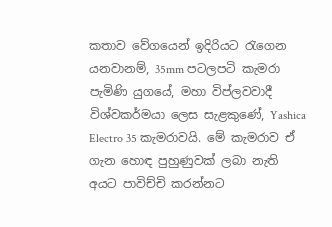කතාව වේගයෙන් ඉදිරියට රැගෙන යනවානම්, 35mm පටලපටි කැමරා පැමිණි යුගයේ, මහා විප්ලවවාදී විශ්වකර්මයා ලෙස සැළකුණේ, Yashica Electro 35 කැමරාවයි. මේ කැමරාව ඒ ගැන හොඳ පුහුණුවක් ලබා නැති අයට පාවිච්චි කරන්නට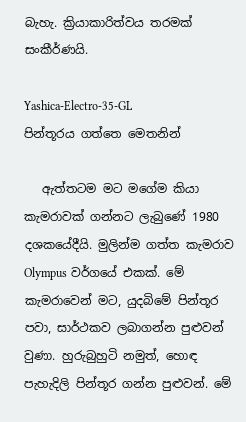බැහැ. ක්‍රියාකාරිත්වය තරමක් සංකීර්ණයි.

Yashica-Electro-35-GL
පින්තූරය ගත්තෙ මෙතනින්

   ඇත්තටම මට මගේම කියා කැමරාවක් ගන්නට ලැබුණේ 1980 දශකයේදීයි. මුලින්ම ගත්ත කැමරාව Olympus වර්ගයේ එකක්. මේ කැමරාවෙන් මට, යුදබිමේ පින්තූර පවා, සාර්ථකව ලබාගන්න පුළුවන් වුණා. හුරුබුහුටි නමුත්, හොඳ පැහැදිලි පින්තූර ගන්න පුළුවන්. මේ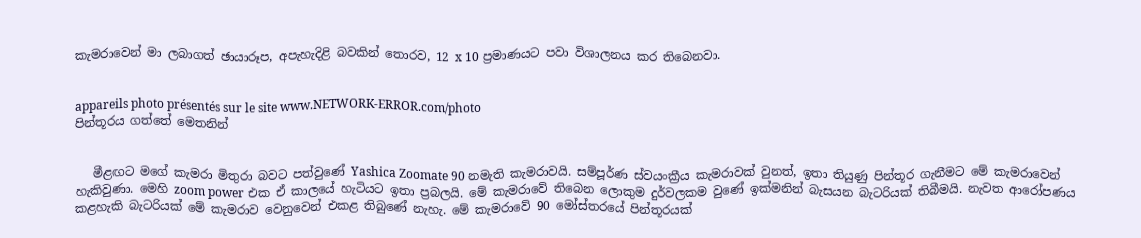කැමරාවෙන් මා ලබාගත් ඡායාරූප, අපැහැදිළි බවකින් තොරව, 12 x 10 ප්‍රමාණයට පවා විශාලනය කර තිබෙනවා.


appareils photo présentés sur le site www.NETWORK-ERROR.com/photo
පින්තූරය ගත්තේ මෙතනින්


   මීළඟට මගේ කැමරා මිතුරා බවට පත්වුණේ Yashica Zoomate 90 නමැති කැමරාවයි. සම්පූර්ණ ස්වයංක්‍රීය කැමරාවක් වුනත්, ඉතා තියුණු පින්තූර ගැනීමට මේ කැමරාවෙන් හැකිවුණා. මෙහි zoom power එක ඒ කාලයේ හැටියට ඉතා ප්‍රබලයි. මේ කැමරාවේ තිබෙන ලොකුම දුර්වලකම වුණේ ඉක්මනින් බැසයන බැටරියක් තිබීමයි. නැවත ආරෝපණය කළහැකි බැටරියක් මේ කැමරාව වෙනුවෙන් එකළ තිබුණේ නැහැ. මේ කැමරාවේ 90 මෝස්තරයේ පින්තූරයක්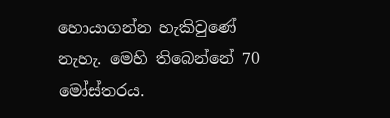හොයාගන්න හැකිවුණේ නැහැ. මෙහි තිබෙන්නේ 70 මෝස්තරය.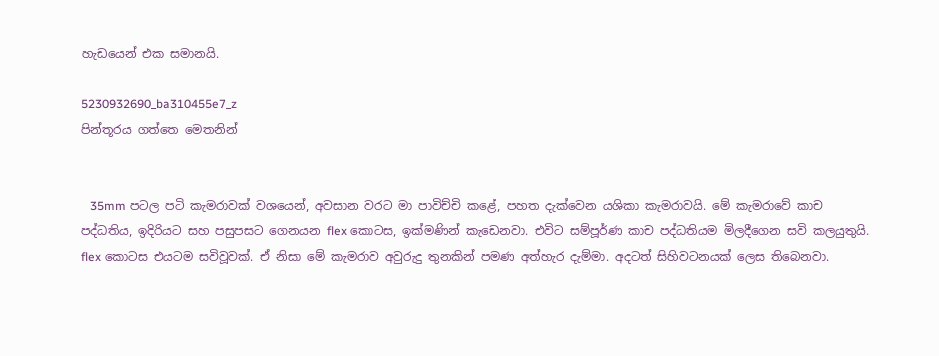හැඩයෙන් එක සමානයි.

5230932690_ba310455e7_z
පින්තූරය ගත්තෙ මෙතනින්


   35mm පටල පටි කැමරාවක් වශයෙන්, අවසාන වරට මා පාවිච්චි කළේ, පහත දැක්වෙන යශිකා කැමරාවයි. මේ කැමරාවේ කාච පද්ධතිය, ඉදිරියට සහ පසුපසට ගෙනයන flex කොටස, ඉක්මණින් කැඩෙනවා. එවිට සම්පූර්ණ කාච පද්ධතියම මිලදීගෙන සවි කලයුතුයි. flex කොටස එයටම සවිවූවක්. ඒ නිසා මේ කැමරාව අවුරුදු තුනකින් පමණ අත්හැර දැම්මා. අදටත් සිහිවටනයක් ලෙස තිබෙනවා.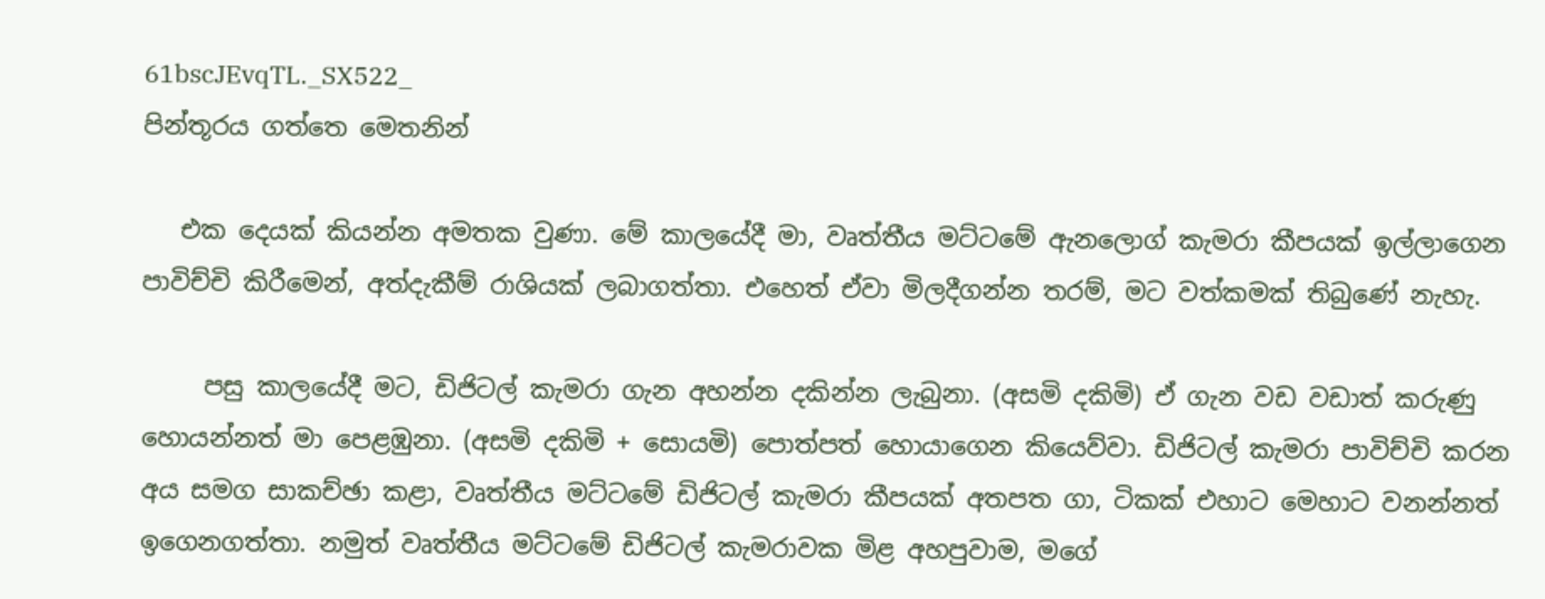61bscJEvqTL._SX522_
පින්තූරය ගත්තෙ මෙතනින්

   එක දෙයක් කියන්න අමතක වුණා. මේ කාලයේදී මා, වෘත්තීය මට්ටමේ ඇනලොග් කැමරා කීපයක් ඉල්ලාගෙන පාවිච්චි කිරීමෙන්, අත්දැකීම් රාශියක් ලබාගත්තා. එහෙත් ඒවා මිලදීගන්න තරම්, මට වත්කමක් තිබුණේ නැහැ.

     පසු කාලයේදී මට, ඩිජිටල් කැමරා ගැන අහන්න දකින්න ලැබුනා. (අසමි දකිමි) ඒ ගැන වඩ වඩාත් කරුණු හොයන්නත් මා පෙළඹුනා. (අසමි දකිමි + සොයමි) පොත්පත් හොයාගෙන කියෙව්වා. ඩිජිටල් කැමරා පාවිච්චි කරන අය සමග සාකච්ඡා කළා, වෘත්තීය මට්ටමේ ඩිජිටල් කැමරා කීපයක් අතපත ගා, ටිකක් එහාට මෙහාට වනන්නත් ඉගෙනගත්තා. නමුත් වෘත්තීය මට්ටමේ ඩිජිටල් කැමරාවක මිළ අහපුවාම, මගේ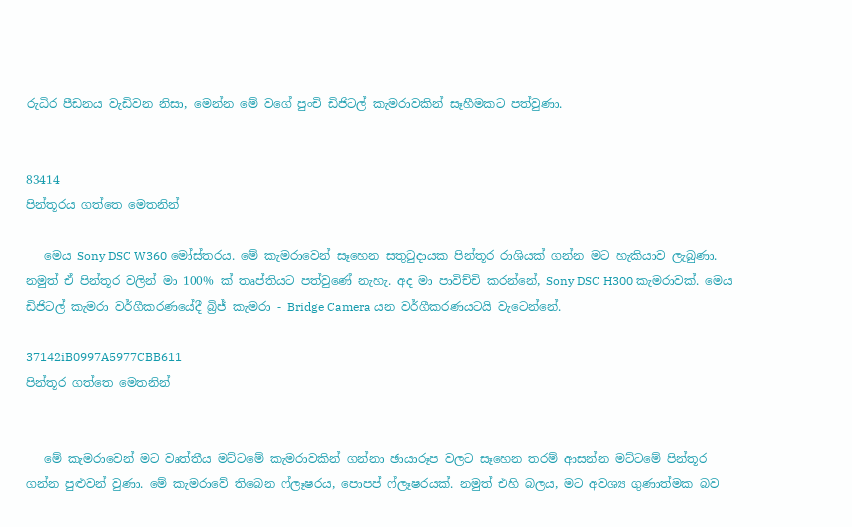රුධිර පීඩනය වැඩිවන නිසා, මෙන්න මේ වගේ පුංචි ඩිජිටල් කැමරාවකින් සෑහීමකට පත්වුණා.


83414
පින්තූරය ගත්තෙ මෙතනින්

   මෙය Sony DSC W360 මෝස්තරය. මේ කැමරාවෙන් සෑහෙන සතුටුදායක පින්තූර රාශියක් ගන්න මට හැකියාව ලැබුණා. නමුත් ඒ පින්තූර වලින් මා 100% ක් තෘප්තියට පත්වුණේ නැහැ. අද මා පාවිච්චි කරන්නේ, Sony DSC H300 කැමරාවක්. මෙය ඩිජිටල් කැමරා වර්ගීකරණයේදී බ්‍රිජ් කැමරා - Bridge Camera යන වර්ගීකරණයටයි වැටෙන්නේ.

37142iB0997A5977CBB611
පින්තූර ගත්තෙ මෙතනින්


   මේ කැමරාවෙන් මට වෘත්තීය මට්ටමේ කැමරාවකින් ගන්නා ඡායාරූප වලට සෑහෙන තරම් ආසන්න මට්ටමේ පින්තූර ගන්න පුළුවන් වුණා. මේ කැමරාවේ තිබෙන ෆ්ලෑෂරය, පොපප් ෆ්ලෑෂරයක්. නමුත් එහි බලය, මට අවශ්‍ය ගුණාත්මක බව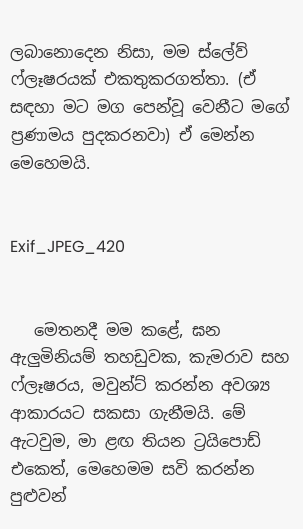ලබානොදෙන නිසා, මම ස්ලේව් ෆ්ලෑෂරයක් එකතුකරගත්තා. (ඒ සඳහා මට මග පෙන්වූ වෙනීට මගේ ප්‍රණාමය පුදකරනවා) ඒ මෙන්න මෙහෙමයි.


Exif_JPEG_420


   මෙතනදී මම කළේ, ඝන ඇලුමිනියම් තහඩුවක, කැමරාව සහ ෆ්ලෑෂරය, මවුන්ට් කරන්න අවශ්‍ය ආකාරයට සකසා ගැනීමයි. මේ ඇටවුම, මා ළඟ තියන ට්‍රයිපොඩ් එකෙත්, මෙහෙමම සවි කරන්න පුළුවන්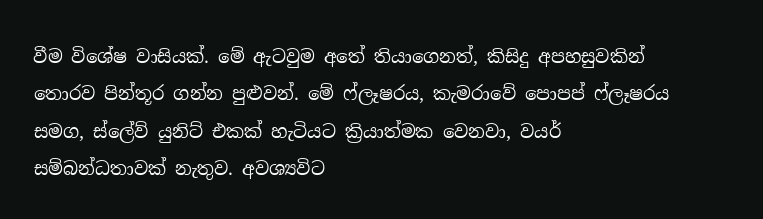වීම විශේෂ වාසියක්. මේ ඇටවුම අතේ තියාගෙනත්, කිසිදු අපහසුවකින් තොරව පින්තූර ගන්න පුළුවන්. මේ ෆ්ලෑෂරය, කැමරාවේ පොපප් ෆ්ලෑෂරය සමග, ස්ලේව් යුනිට් එකක් හැටියට ක්‍රියාත්මක වෙනවා, වයර් සම්බන්ධතාවක් නැතුව. අවශ්‍යවිට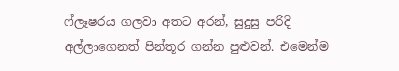ෆ්ලෑෂරය ගලවා අතට අරන්, සුදුසු පරිදි අල්ලාගෙනත් පින්තූර ගන්න පුළුවන්. එමෙන්ම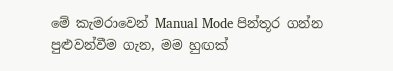මේ කැමරාවෙන් Manual Mode පින්තූර ගන්න පුළුවන්වීම ගැන, මම හුඟක්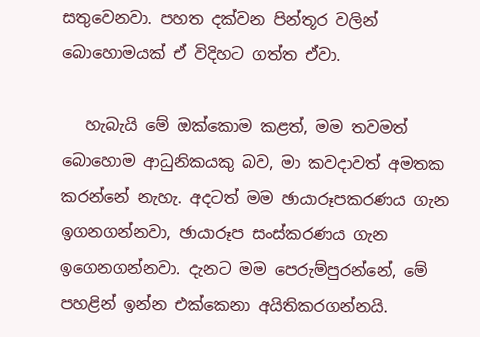සතුවෙනවා. පහත දක්වන පින්තූර වලින් බොහොමයක් ඒ විදිහට ගත්ත ඒවා.

   හැබැයි මේ ඔක්කොම කළත්, මම තවමත් බොහොම ආධුනිකයකු බව, මා කවදාවත් අමතක කරන්නේ නැහැ. අදටත් මම ඡායාරූපකරණය ගැන ඉගනගන්නවා, ඡායාරූප සංස්කරණය ගැන ඉගෙනගන්නවා. දැනට මම පෙරුම්පුරන්නේ, මේ පහළින් ඉන්න එක්කෙනා අයිතිකරගන්නයි.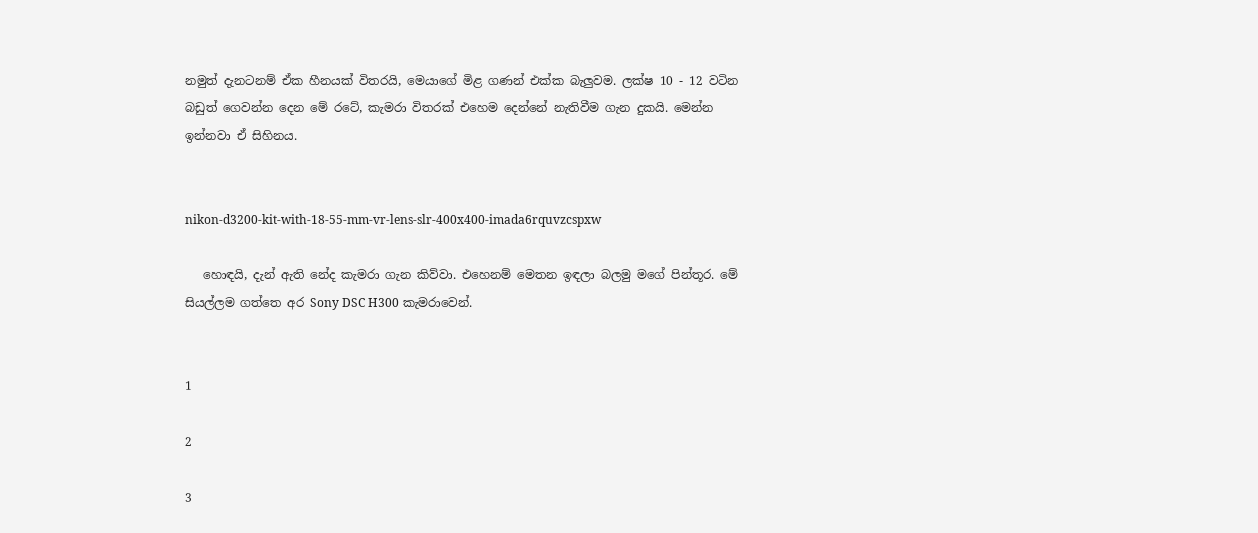නමුත් දැනටනම් ඒක හීනයක් විතරයි, මෙයාගේ මිළ ගණන් එක්ක බැලුවම. ලක්ෂ 10 - 12 වටින බඩුත් ගෙවන්න දෙන මේ රටේ, කැමරා විතරක් එහෙම දෙන්නේ නැතිවීම ගැන දුකයි. මෙන්න ඉන්නවා ඒ සිහිනය.


nikon-d3200-kit-with-18-55-mm-vr-lens-slr-400x400-imada6rquvzcspxw

   හොඳයි, දැන් ඇති නේද කැමරා ගැන කිව්වා. එහෙනම් මෙතන ඉඳලා බලමු මගේ පින්තූර. මේ සියල්ලම ගත්තෙ අර Sony DSC H300 කැමරාවෙන්.


1

2

3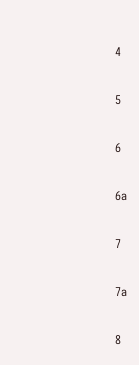4

5

6

6a

7

7a

8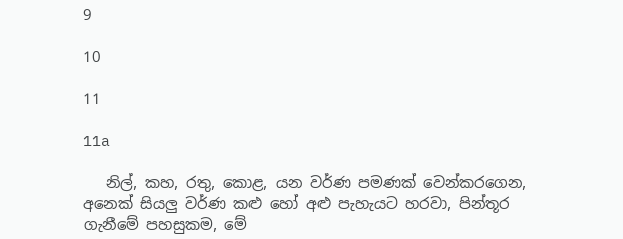9

10

11

11a

   නිල්, කහ, රතු, කොළ, යන වර්ණ පමණක් වෙන්කරගෙන, අනෙක් සියලු වර්ණ කළු හෝ අළු පැහැයට හරවා, පින්තූර ගැනීමේ පහසුකම, මේ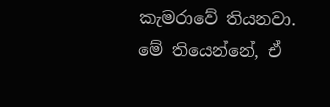කැමරාවේ තියනවා. මේ තියෙන්නේ, ඒ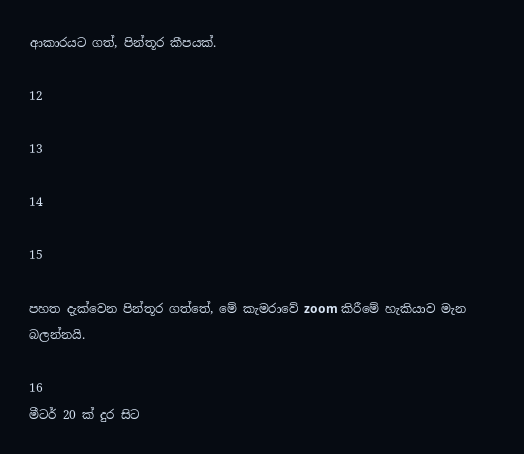ආකාරයට ගත්, පින්තූර කීපයක්.

12

13

14

15

පහත දැක්වෙන පින්තූර ගත්තේ, මේ කැමරාවේ zoom කිරීමේ හැකියාව මැන බලන්නයි.

16
මීටර් 20 ක් දුර සිට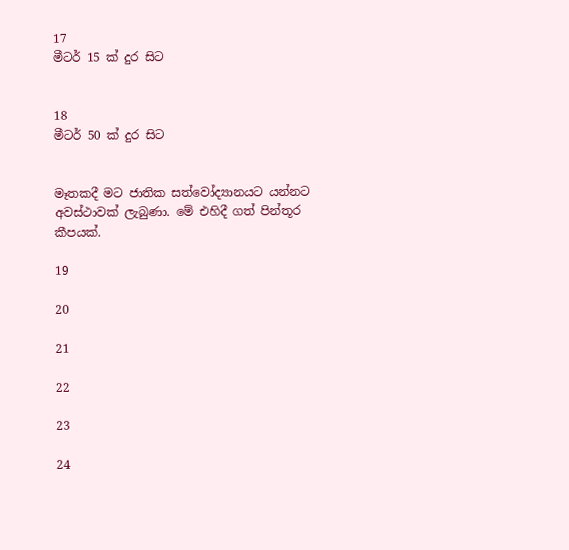17
මීටර් 15 ක් දුර සිට


18
මීටර් 50 ක් දුර සිට


මෑතකදී මට ජාතික සත්වෝද්‍යානයට යන්නට අවස්ථාවක් ලැබුණා. මේ එහිදී ගත් පින්තූර කීපයක්.

19

20

21

22

23

24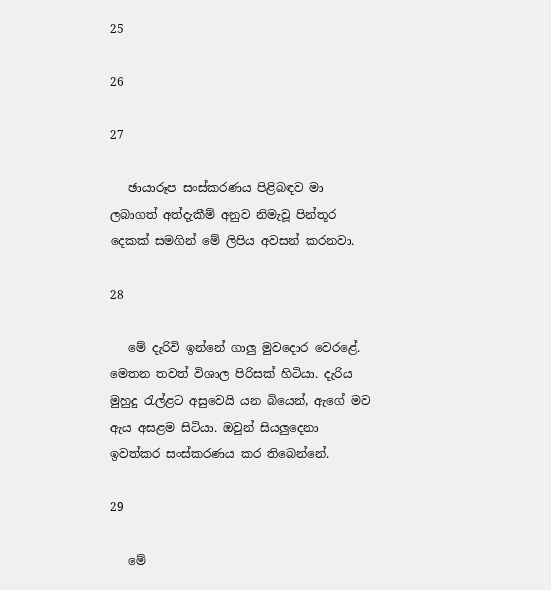25

26

27

   ඡායාරූප සංස්කරණය පිළිබඳව මා ලබාගත් අත්දැකීම් අනුව නිමැවූ පින්තූර දෙකක් සමගින් මේ ලිපිය අවසන් කරනවා.

28

   මේ දැරිවි ඉන්නේ ගාලු මුවදොර වෙරළේ. මෙතන තවත් විශාල පිරිසක් හිටියා. දැරිය මුහුදු රැල්ළට අසුවෙයි යන බියෙන්, ඇගේ මව ඇය අසළම සිටියා. ඔවුන් සියලුදෙනා ඉවත්කර සංස්කරණය කර තිබෙන්නේ.

29

   මේ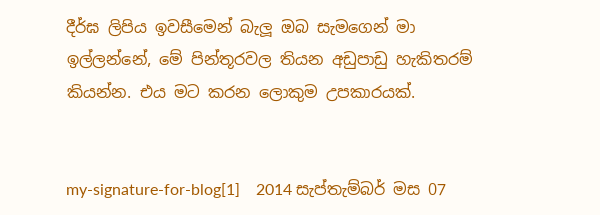දීර්ඝ ලිපිය ඉවසීමෙන් බැලූ ඔබ සැමගෙන් මා ඉල්ලන්නේ, මේ පින්තූරවල තියන අඩුපාඩු හැකිතරම් කියන්න. එය මට කරන ලොකුම උපකාරයක්.


my-signature-for-blog[1]    2014 සැප්තැම්බර් මස 07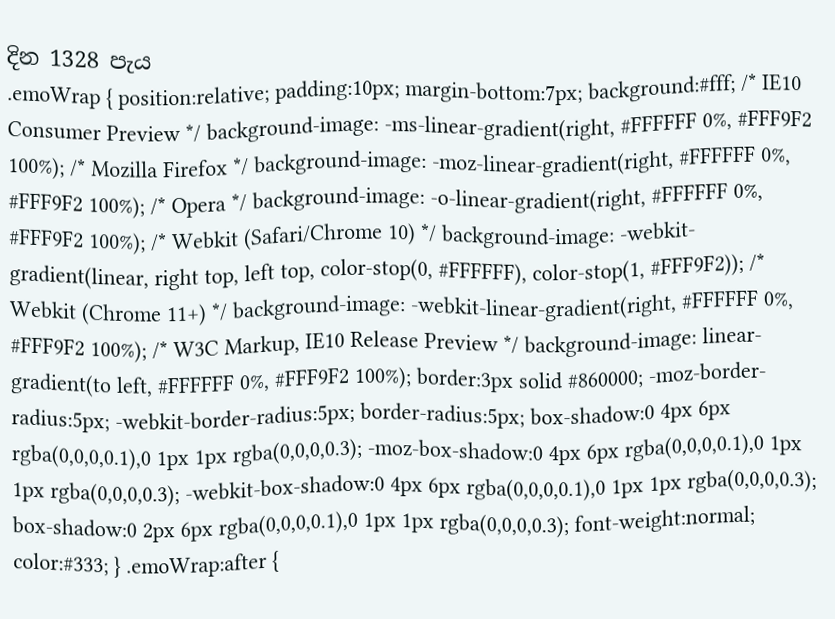දින 1328 පැය
.emoWrap { position:relative; padding:10px; margin-bottom:7px; background:#fff; /* IE10 Consumer Preview */ background-image: -ms-linear-gradient(right, #FFFFFF 0%, #FFF9F2 100%); /* Mozilla Firefox */ background-image: -moz-linear-gradient(right, #FFFFFF 0%, #FFF9F2 100%); /* Opera */ background-image: -o-linear-gradient(right, #FFFFFF 0%, #FFF9F2 100%); /* Webkit (Safari/Chrome 10) */ background-image: -webkit-gradient(linear, right top, left top, color-stop(0, #FFFFFF), color-stop(1, #FFF9F2)); /* Webkit (Chrome 11+) */ background-image: -webkit-linear-gradient(right, #FFFFFF 0%, #FFF9F2 100%); /* W3C Markup, IE10 Release Preview */ background-image: linear-gradient(to left, #FFFFFF 0%, #FFF9F2 100%); border:3px solid #860000; -moz-border-radius:5px; -webkit-border-radius:5px; border-radius:5px; box-shadow:0 4px 6px rgba(0,0,0,0.1),0 1px 1px rgba(0,0,0,0.3); -moz-box-shadow:0 4px 6px rgba(0,0,0,0.1),0 1px 1px rgba(0,0,0,0.3); -webkit-box-shadow:0 4px 6px rgba(0,0,0,0.1),0 1px 1px rgba(0,0,0,0.3); box-shadow:0 2px 6px rgba(0,0,0,0.1),0 1px 1px rgba(0,0,0,0.3); font-weight:normal; color:#333; } .emoWrap:after {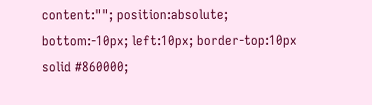content:""; position:absolute; bottom:-10px; left:10px; border-top:10px solid #860000;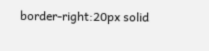border-right:20px solid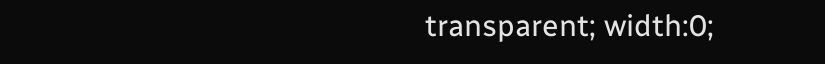transparent; width:0;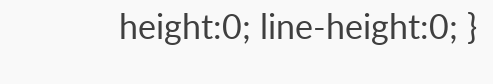height:0; line-height:0; }